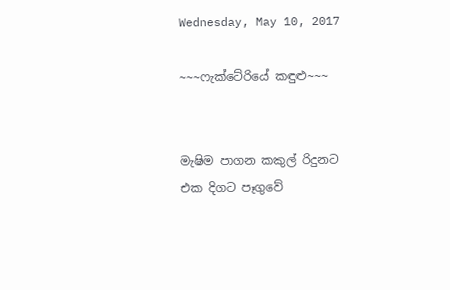Wednesday, May 10, 2017

~~~ෆැක්ටේරියේ කඳුළු~~~


මැෂිම පාගන කකුල් රිදුනට
එක දිගට පෑගුවේ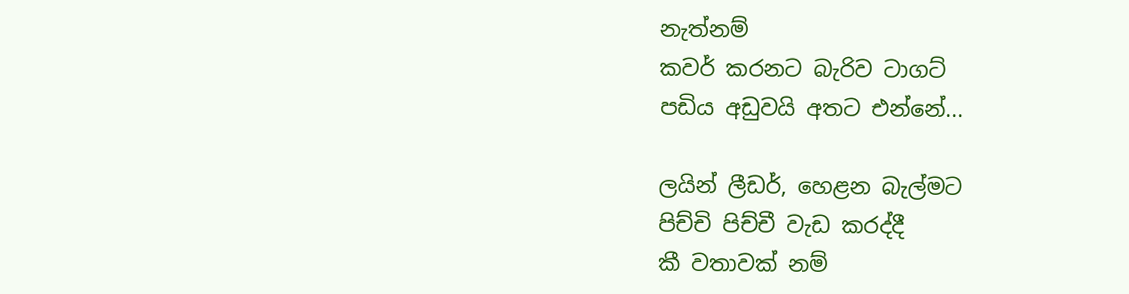නැත්නම්
කවර් කරනට බැරිව ටාගට්
පඩිය අඩුවයි අතට එන්නේ...

ලයින් ලීඩර්, හෙළන බැල්මට
පිච්චි පිච්චී වැඩ කරද්දී
කී වතාවක් නම්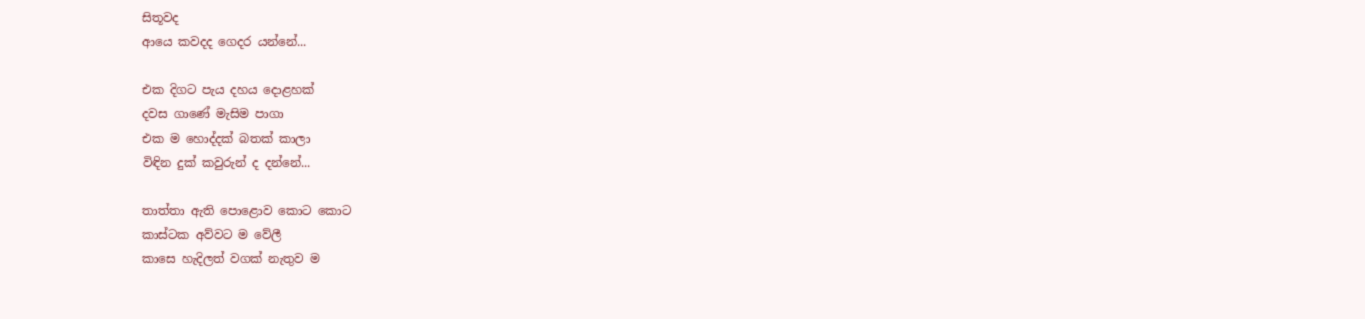සිතූවද
ආයෙ කවදද ගෙදර යන්නේ...

එක දිගට පැය දහය දොළහක්
දවස ගාණේ මැසිම පාගා
එක ම හොද්දක් බතක් කාලා
විඳින දුක් කවුරුන් ද දන්නේ...

තාත්තා ඇති පොළොව කොට කොට
කාස්ටක අව්වට ම වේලී
කාසෙ හැදිලත් වගක් නැතුව ම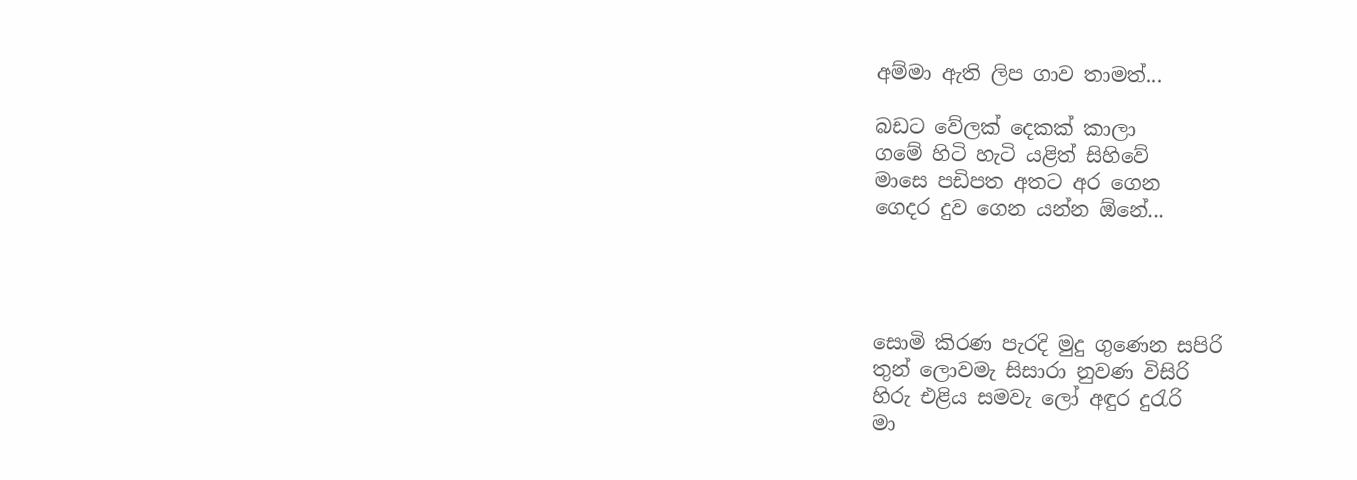අම්මා ඇති ලිප ගාව තාමත්...

බඩට වේලක් දෙකක් කාලා
ගමේ හිටි හැටි යළිත් සිහිවේ
මාසෙ පඩිපත අතට අර ගෙන
ගෙදර දුව ගෙන යන්න ඕනේ...




සොමි කිරණ පැරදි මුදු ගුණෙන සපිරි
තුන් ලොවමැ සිසාරා නුවණ විසිරි
හිරු එළිය සමවැ ලෝ අඳුර දුරැරි
මා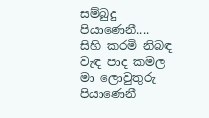සම්බුදු පියාණෙනී....
සිහි කරමි නිබඳ වැඳ පාද කමල
මා ලොවුතුරු පියාණෙනී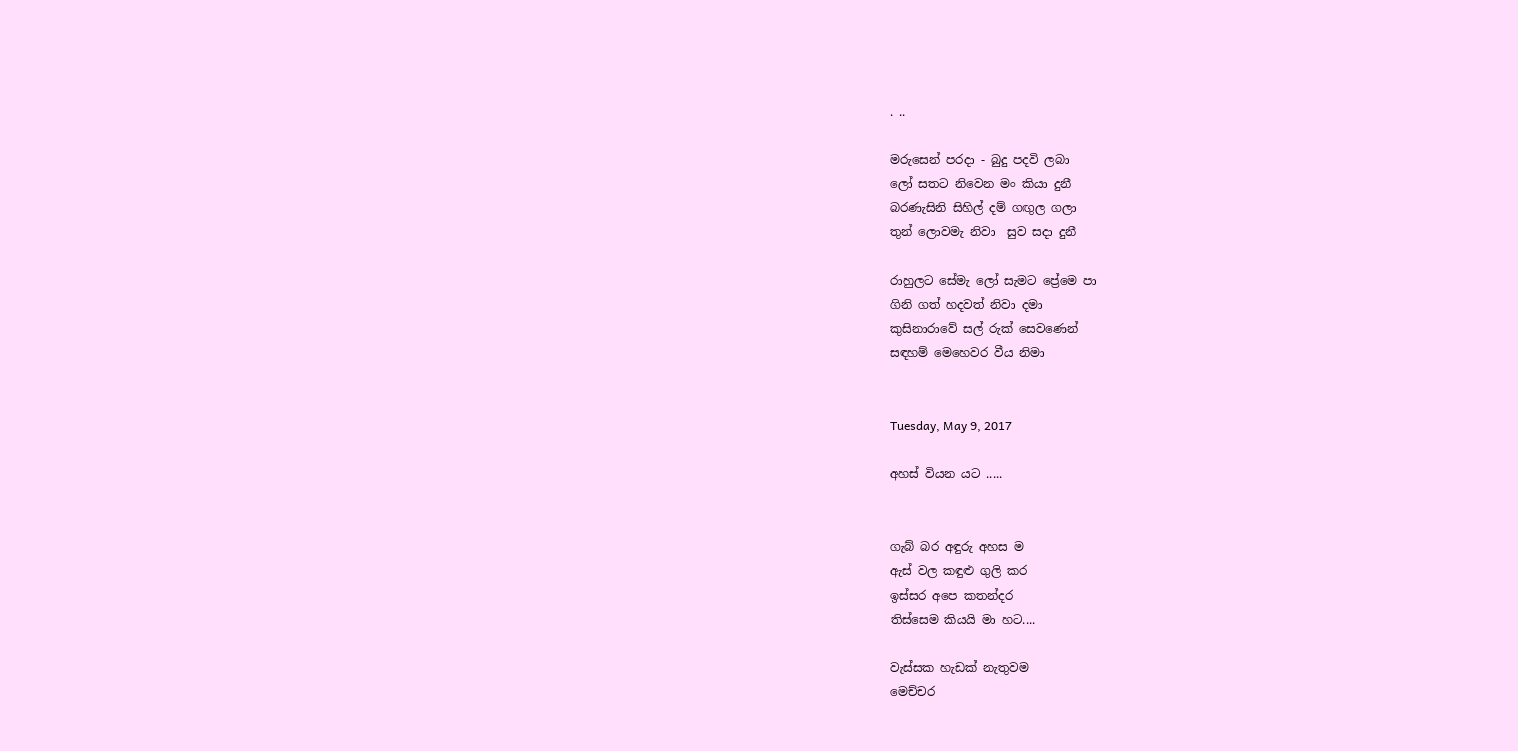. ..

මරුසෙන් පරදා - බුදු පදවි ලබා
ලෝ සතට නිවෙන මං කියා දුනී
බරණැසිනි සිහිල් දම් ගඟුල ගලා
තුන් ලොවමැ නිවා  සුව සදා දුනී

රාහුලට සේමැ ලෝ සැමට ප්‍රේමෙ පා
ගිනි ගත් හදවත් නිවා දමා
කුසිනාරාවේ සල් රුක් සෙවණෙන්
සඳහම් මෙහෙවර වීය නිමා


Tuesday, May 9, 2017

අහස් වියන යට .....


ගැබ් බර අඳුරු අහස ම
ඇස් වල කඳුළු ගුලි කර
ඉස්සර අපෙ කතන්දර
තිස්සෙම කියයි මා හට....

වැස්සක හැඩක් නැතුවම
මෙච්චර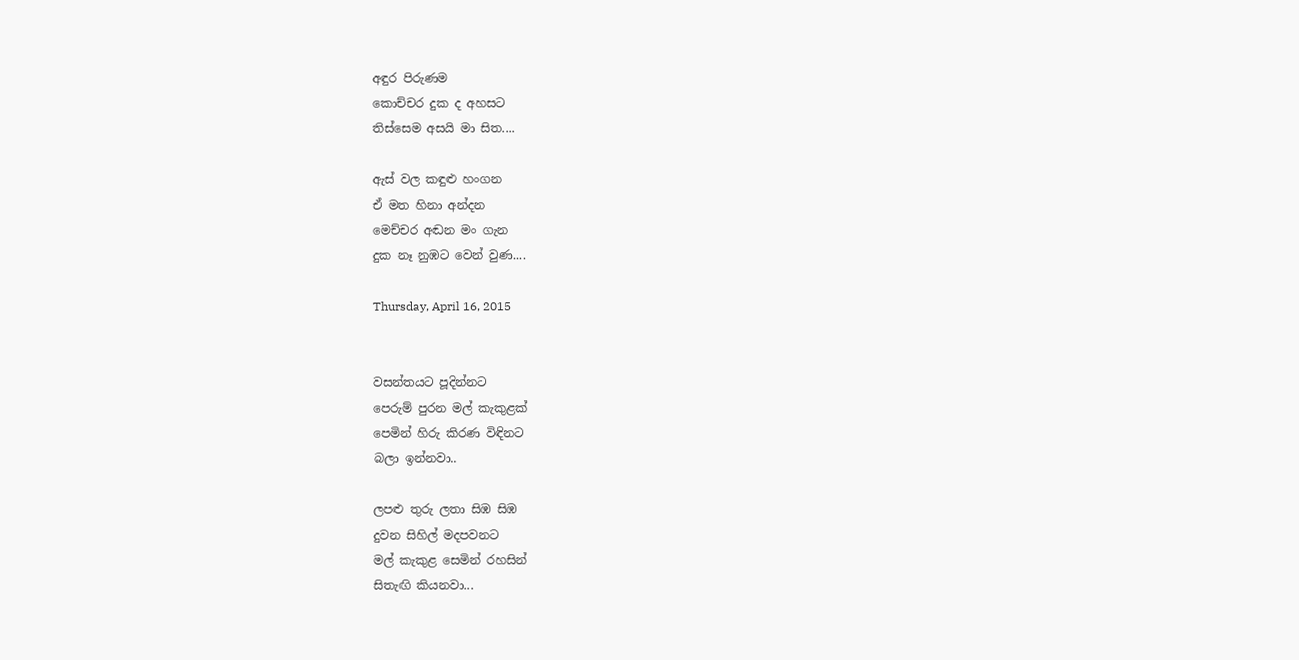අඳුර පිරුණම
කොච්චර දුක ද අහසට
තිස්සෙම අසයි මා සිත....

ඇස් වල කඳුළු හංගන
ඒ මත හිනා අන්දන
මෙච්චර අඬන මං ගැන
දුක නෑ නුඹට වෙන් වුණ....

Thursday, April 16, 2015


වසන්තයට පූදින්නට
පෙරුම් පුරන මල් කැකුළක්
පෙමින් හිරු කිරණ විඳිනට
බලා ඉන්නවා..

ලපළු තුරු ලතා සිඹ සිඹ
දුවන සිහිල් මදපවනට
මල් කැකුළ සෙමින් රහසින්
සිතැඟි කියනවා...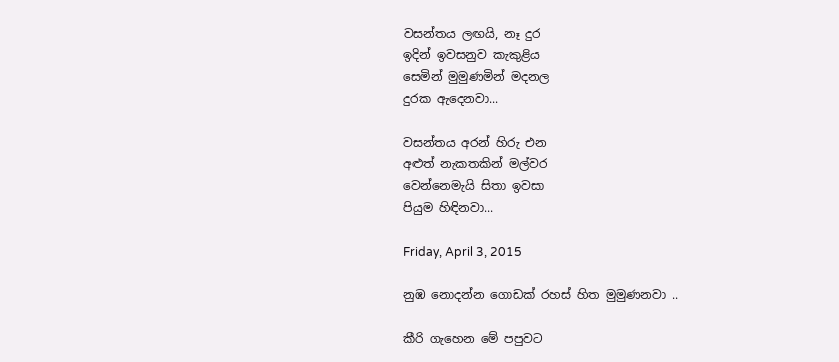වසන්තය ලඟයි, නෑ දුර
ඉදින් ඉවසනුව කැකුළිය
සෙමින් මුමුණමින් මදනල
දුරක ඇදෙනවා...

වසන්තය අරන් හිරු එන
අළුත් නැකතකින් මල්වර
වෙන්නෙමැයි සිතා ඉවසා
පියුම හිඳිනවා...

Friday, April 3, 2015

නුඹ නොදන්න ගොඩක් රහස් හිත මුමුණනවා ..

කීරි ගැහෙන මේ පපුවට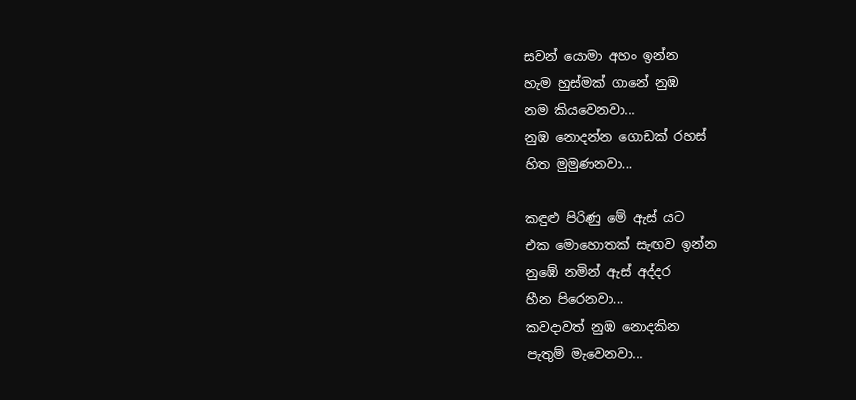සවන් යොමා අහං ඉන්න
හැම හුස්මක් ගානේ නුඹ
නම කියවෙනවා...
නුඹ නොදන්න ගොඩක් රහස්
හිත මුමුණනවා...

කඳුළු පිරිණු මේ ඇස් යට
එක මොහොතක් සැඟව ඉන්න
නුඹේ නමින් ඇස් අද්දර
හීන පිරෙනවා...
කවදාවත් නුඹ නොදකින
පැතුම් මැවෙනවා...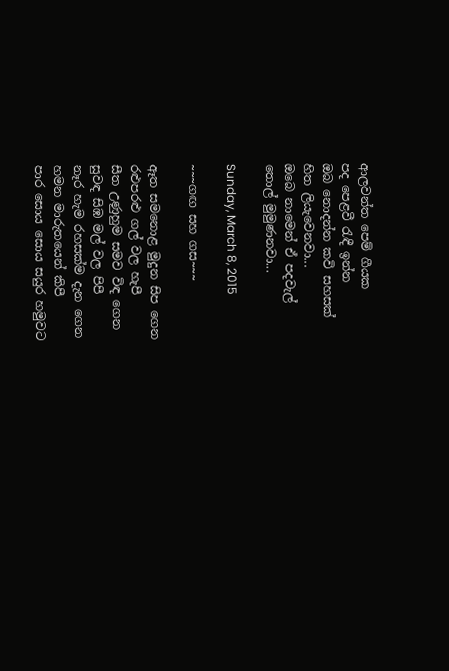ආලවන්ත පෙම් ගීයක
පද පෙළවී රැඳී ඉන්න
ඔබ නොදන්න කවි සහසක්
හිත ලියැවෙනවා...
ඔබෙ නාමෙන් ඒ පදවැල්
තොල් මුමුණනවා...

Sunday, March 8, 2015

~~~ගඟ සහ ගස~~~

ඈත සමනොළ මුදුන සිප ගෙන
රළුපරළු ගල් වල හැපී
සීත උණුහුම සමව විඳ ගෙන
සුවඳ සිඹ මල් වල පිපී
නෑර හැම රහසක්ම දැන ගෙන
හමන මාරුතයෙන් කිපී
පාර සොය සොය සයුර හමුවට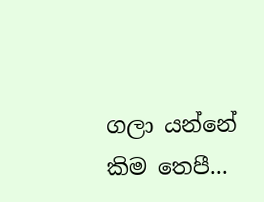ගලා යන්නේ කිම තෙපී...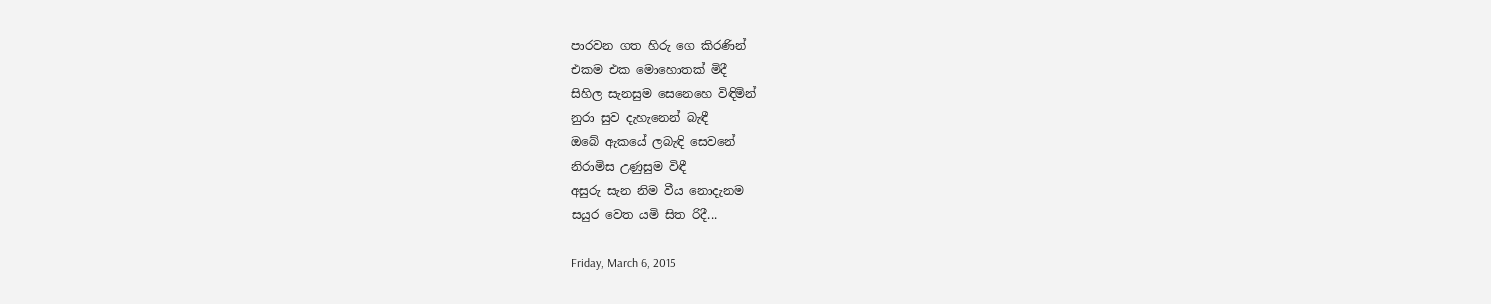පාරවන ගත හිරු ගෙ කිරණින්
එකම එක මොහොතක් මිදී
සිහිල සැනසුම සෙනෙහෙ විඳිමින්
නුරා සුව දැහැනෙන් බැඳී
ඔබේ ඇකයේ ලබැඳි සෙවනේ
නිරාමිස උණුසුම විඳී
අසුරු සැන නිම වීය නොදැනම
සයුර වෙත යමි සිත රිදී...

Friday, March 6, 2015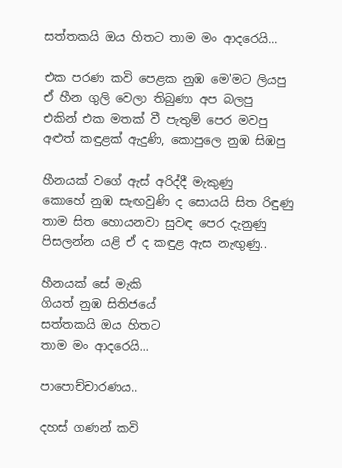සත්තකයි ඔය හිතට තාම මං ආදරෙයි...

එක පරණ කවි පෙළක නුඹ මෙ'මට ලියපු
ඒ හීන ගුලි වෙලා තිබුණා අප බලපු
එකින් එක මතක් වී පැතුම් පෙර මවපු
අළුත් කඳුළක් ඇදුණි, කොපුලෙ නුඹ සිඹපු

හීනයක් වගේ ඇස් අරිද්දී මැකුණු
කොහේ නුඹ සැඟවුණි ද සොයයි සිත රිඳුණු
තාම සිත හොයනවා සුවඳ පෙර දැනුණු
පිසලන්න යළි ඒ ද කඳුළ ඇස නැඟුණු..

හීනයක් සේ මැකි
ගියත් නුඹ සිතිජයේ
සත්තකයි ඔය හිතට
තාම මං ආදරෙයි...

පාපොච්චාරණය..

දහස් ගණන් කවි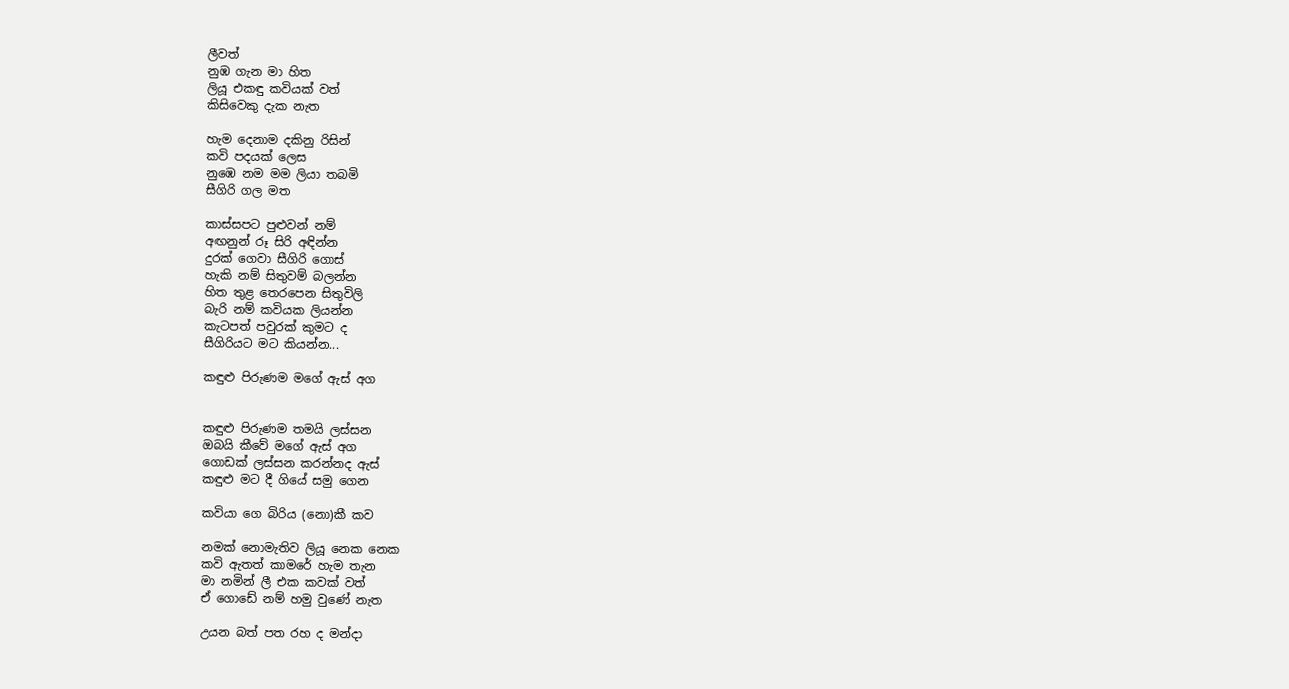ලීවත්
නුඹ ගැන මා හිත
ලියූ එකඳු කවියක් වත්
කිසිවෙකු දැක නැත

හැම දෙනාම දකිනු රිසින්
කවි පදයක් ලෙස
නුඹෙ නම මම ලියා තබමි
සීගිරි ගල මත

කාස්සපට පුළුවන් නම්
අඟනුන් රූ සිරි අඳින්න
දුරක් ගෙවා සීගිරි ගොස්
හැකි නම් සිතුවම් බලන්න
හිත තුළ තෙරපෙන සිතුවිලි
බැරි නම් කවියක ලියන්න
කැටපත් පවුරක් කුමට ද
සීගිරියට මට කියන්න...

කඳුළු පිරුණම මගේ ඇස් අග


කඳුළු පිරුණම තමයි ලස්සන
ඔබයි කීවේ මගේ ඇස් අග
ගොඩක් ලස්සන කරන්නද ඇස්
කඳුළු මට දී ගියේ සමු ගෙන

කවියා ගෙ බිරිය (නො)කී කව

නමක් නොමැතිව ලියූ නෙක නෙක
කවි ඇතත් කාමරේ හැම තැන
මා නමින් ලී එක කවක් වත්
ඒ ගොඩේ නම් හමු වුණේ නැත

උයන බත් පත රහ ද මන්දා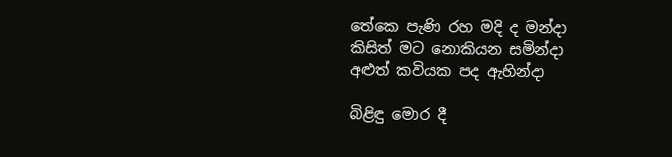තේකෙ පැණි රහ මදි ද මන්දා
කිසිත් මට නොකියන සමින්දා
අළුත් කවියක පද ඇහින්දා

බිළිඳු මොර දී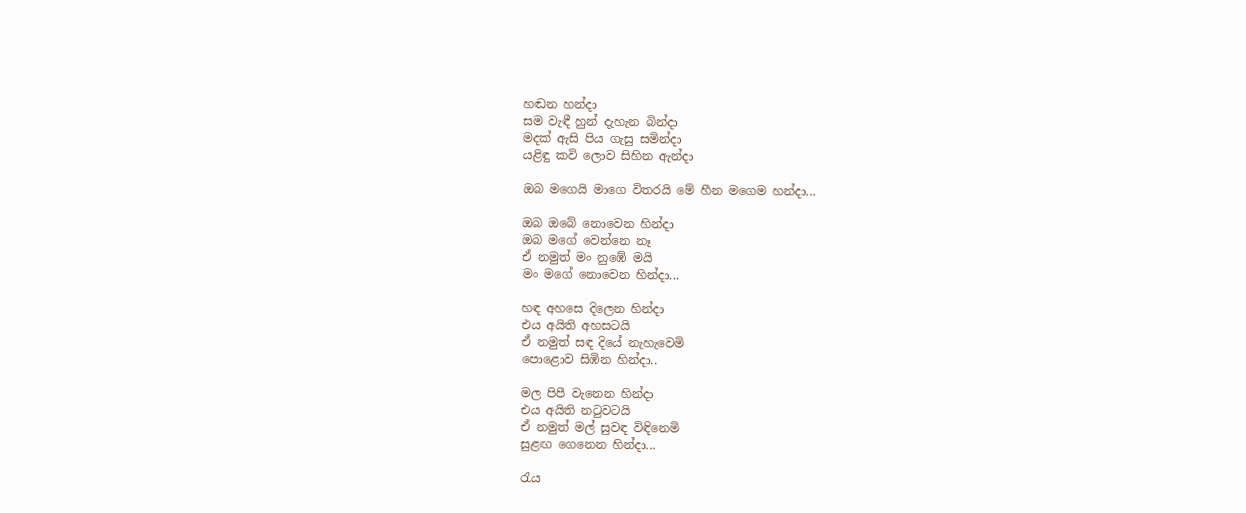හඬන හන්දා
සම වැඳී හුන් දැහැන බින්දා
මදක් ඇසි පිය ගැසු සමින්දා
යළිඳු කවි ලොව සිහින ඇන්දා

ඔබ මගෙයි මාගෙ විතරයි මේ හීන මගෙම හන්දා...

ඔබ ඔබේ නොවෙන හින්දා
ඔබ මගේ වෙන්නෙ නෑ
ඒ නමුත් මං නුඹේ මයි
මං මගේ නොවෙන හින්දා...

හඳ අහසෙ දිලෙන හින්දා
එය අයිති අහසටයි
ඒ නමුත් සඳ දියේ නැහැවෙමි
පොළොව සිඹින හින්දා..

මල පිපී වැනෙන හින්දා
එය අයිති නටුවටයි
ඒ නමුත් මල් සුවඳ විඳිනෙමි
සුළඟ ගෙනෙන හින්දා...

රැය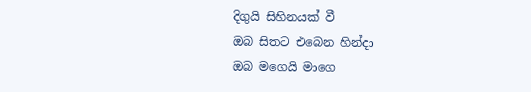දිගුයි සිහිනයක් වී
ඔබ සිතට එබෙන හින්දා
ඔබ මගෙයි මාගෙ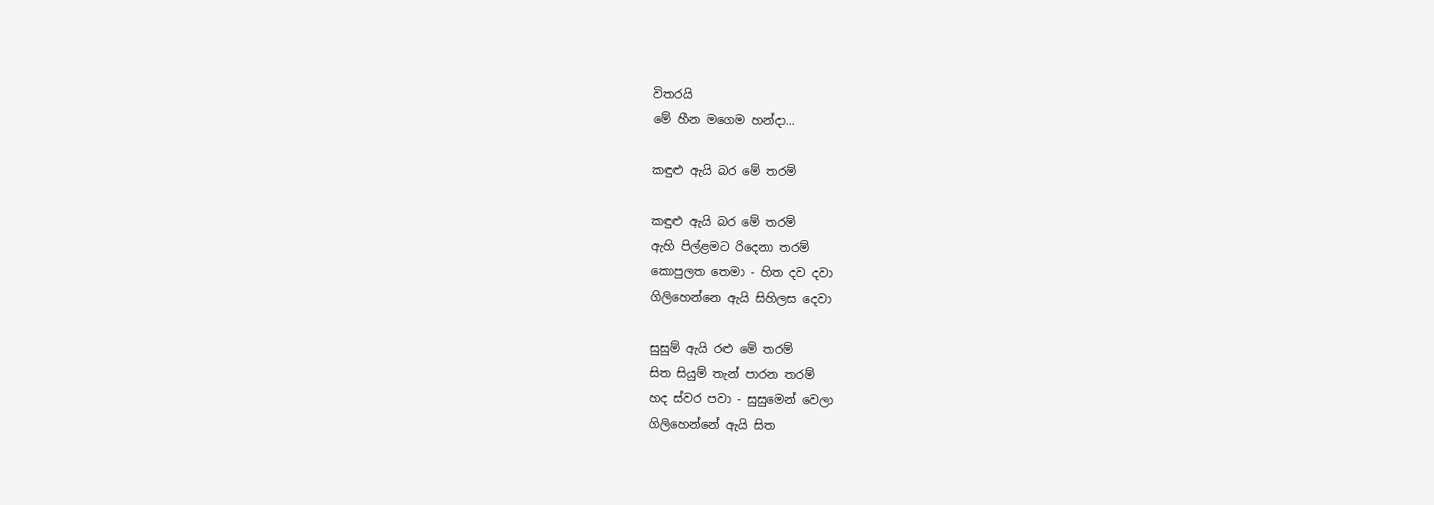විතරයි
මේ හීන මගෙම හන්දා...

කඳුළු ඇයි බර මේ තරම්

කඳුළු ඇයි බර මේ තරම්
ඇහි පිල්ළමට රිදෙනා තරම්
කොපුලත තෙමා - හිත දව දවා
ගිලිහෙන්නෙ ඇයි සිහිලස දෙවා

සුසුම් ඇයි රළු මේ තරම්
සිත සියුම් තැන් පාරන තරම්
හද ස්වර පවා - සුසුමෙන් වෙලා
ගිලිහෙන්නේ ඇයි සිත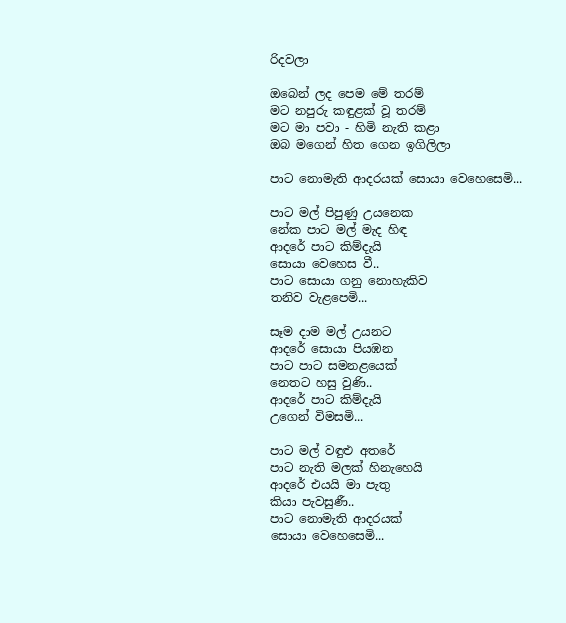රිදවලා

ඔබෙන් ලද පෙම මේ තරම්
මට නපුරු කඳුළක් වූ තරම්
මට මා පවා - හිමි නැති කළා
ඔබ මගෙන් හිත ගෙන ඉගිලිලා

පාට නොමැති ආදරයක් සොයා වෙහෙසෙමි...

පාට මල් පිපුණු උයනෙක
නේක පාට මල් මැද හිඳ
ආදරේ පාට කිම්දැයි
සොයා වෙහෙස වී..
පාට සොයා ගනු නොහැකිව
තනිව වැළපෙමි...

සෑම දාම මල් උයනට
ආදරේ සොයා පියඹන
පාට පාට සමනළයෙක්
නෙතට හසු වුණි..
ආදරේ පාට කිම්දැයි
උගෙන් විමසමි...

පාට මල් වඳුළු අතරේ
පාට නැති මලක් හිනැහෙයි
ආදරේ එයයි මා පැතු
කියා පැවසුණී..
පාට නොමැති ආදරයක්
සොයා වෙහෙසෙමි...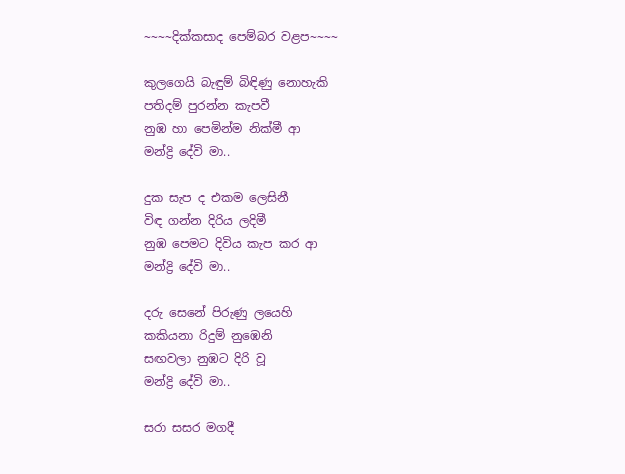~~~~දික්කසාද පෙම්බර වළප~~~~

කුලගෙයි බැඳුම් බිඳිණු නොහැකි
පතිදම් පුරන්න කැපවී
නුඹ හා පෙමින්ම නික්මී ආ
මන්ද්‍රි දේවි මා..

දුක සැප ද එකම ලෙසිනී
විඳ ගන්න දිරිය ලදිමී
නුඹ පෙමට දිවිය කැප කර ආ
මන්ද්‍රි දේවි මා..

දරු සෙනේ පිරුණු ලයෙහි
කකියනා රිදුම් නුඹෙනි
සඟවලා නුඹට දිරි වූ
මන්ද්‍රි දේවි මා..

සරා සසර මගදී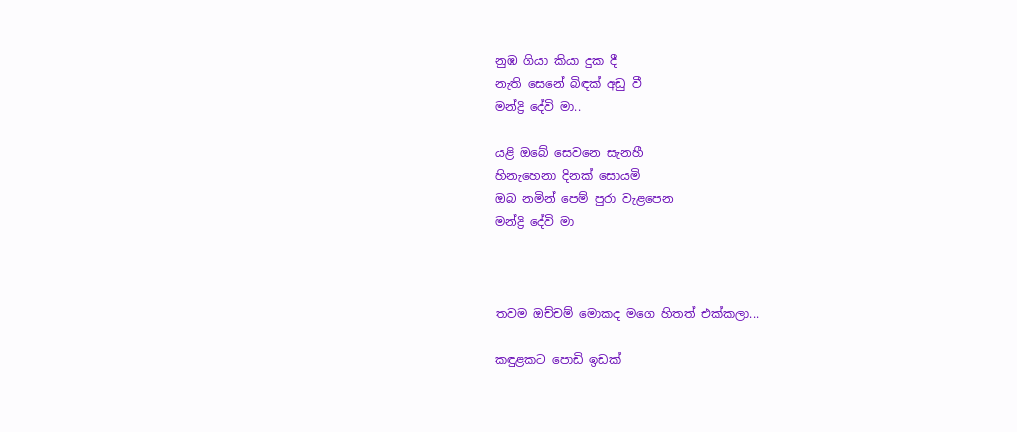නුඹ ගියා කියා දුක දී
නැති සෙනේ බිඳක් අඩු වී
මන්ද්‍රි දේවි මා..

යළි ඔබේ සෙවනෙ සැනහී
හිනැහෙනා දිනක් සොයමි
ඔබ නමින් පෙම් පුරා වැළපෙන
මන්ද්‍රි දේවි මා



තවම ඔච්චම් මොකද මගෙ හිතත් එක්කලා...

කඳුළකට පොඩි ඉඩක්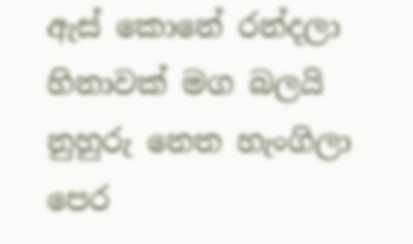ඇස් කොනේ රන්දලා
හිනාවක් මග බලයි
නුහුරු නෙත හැංගිලා
පෙර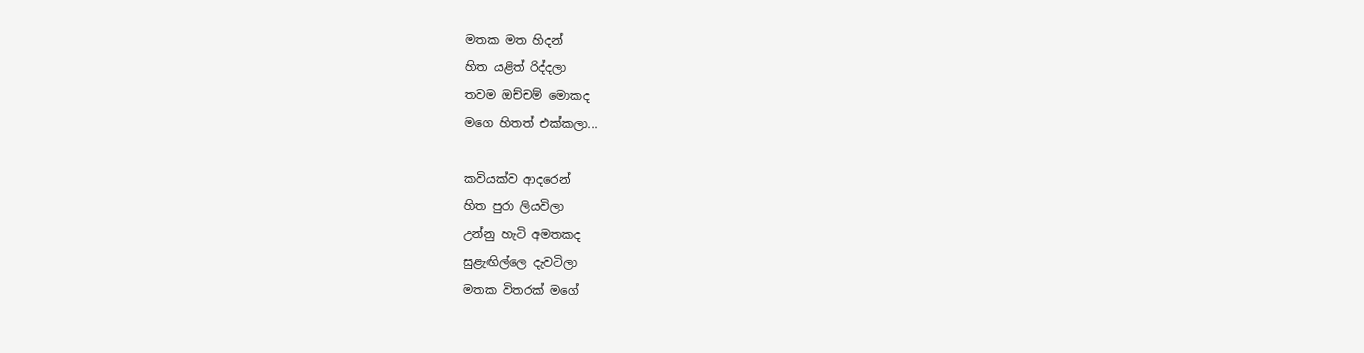මතක මත හිදන්
හිත යළිත් රිද්දලා
තවම ඔච්චම් මොකද
මගෙ හිතත් එක්කලා...

කවියක්ව ආදරෙන්
හිත පුරා ලියවිලා
උන්නු හැටි අමතකද
සුළැඟිල්ලෙ දැවටිලා
මතක විතරක් මගේ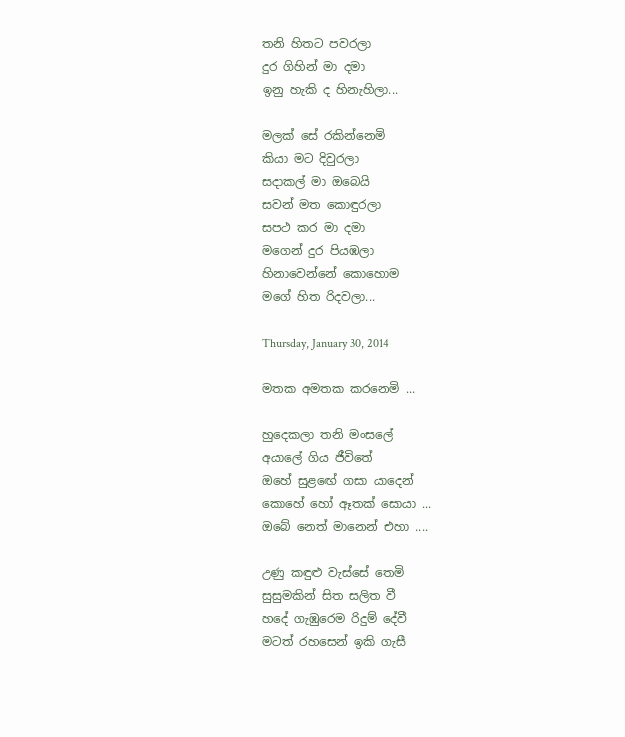තනි හිතට පවරලා
දුර ගිහින් මා දමා
ඉනු හැකි ද හිනැහිලා...

මලක් සේ රකින්නෙමි
කියා මට දිවුරලා
සදාකල් මා ඔබෙයි
සවන් මත කොඳුරලා
සපථ කර මා දමා
මගෙන් දුර පියඹලා
හිනාවෙන්නේ කොහොම
මගේ හිත රිදවලා...

Thursday, January 30, 2014

මතක අමතක කරනෙමි ...

හුදෙකලා තනි මංසලේ
අයාලේ ගිය ජීවිතේ
ඔහේ සුළඟේ ගසා යාදෙන්
කොහේ හෝ ඈතක් සොයා ...
ඔබේ නෙත් මානෙන් එහා ....

උණු කඳුළු වැස්සේ තෙමි
සුසුමකින් සිත සලිත වී
හදේ ගැඹුරෙම රිදුම් දේවී
මටත් රහසෙන් ඉකි ගැසී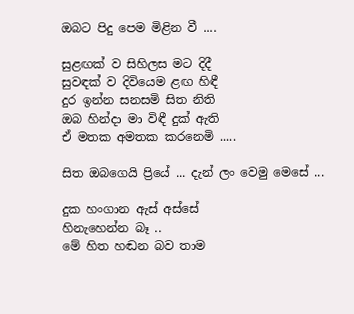ඔබට පිදු පෙම මිළින වී ....

සුළඟක් ව සිහිලස මට දිදී
සුවඳක් ව දිවියෙම ළඟ හිඳී
දුර ඉන්න සනසමි සිත නිති
ඔබ හින්දා මා විඳී දුක් ඇති
ඒ මතක අමතක කරනෙමි .....

සිත ඔබගෙයි ප්‍රියේ ... දැන් ලං වෙමු මෙසේ ...

දුක හංගාන ඇස් අස්සේ
හිනැහෙන්න බෑ ..
මේ හිත හඬන බව තාම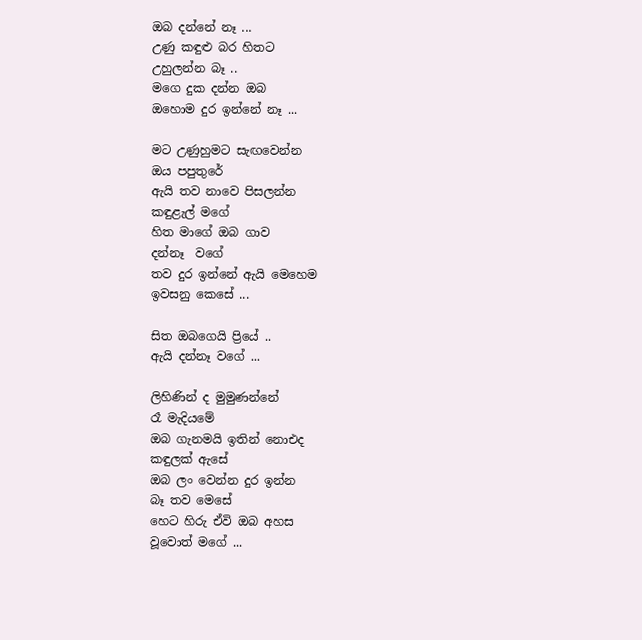ඔබ දන්නේ නෑ ...
උණු කඳුළු බර හිතට
උහුලන්න බෑ ..
මගෙ දුක දන්න ඔබ
ඔහොම දුර ඉන්නේ නෑ ...

මට උණුහුමට සැඟවෙන්න
ඔය පපුතුරේ
ඇයි තව නාවෙ පිසලන්න
කඳුළැල් මගේ
හිත මාගේ ඔබ ගාව
දන්නෑ  වගේ
තව දුර ඉන්නේ ඇයි මෙහෙම
ඉවසනු කෙසේ ...

සිත ඔබගෙයි ප්‍රියේ ..
ඇයි දන්නෑ වගේ ...

ලිහිණින් ද මුමුණන්නේ
රෑ මැදියමේ
ඔබ ගැනමයි ඉතින් නොඑද
කඳුලක් ඇසේ
ඔබ ලං වෙන්න දුර ඉන්න
බෑ තව මෙසේ
හෙට හිරු ඒවි ඔබ අහස
වූවොත් මගේ ...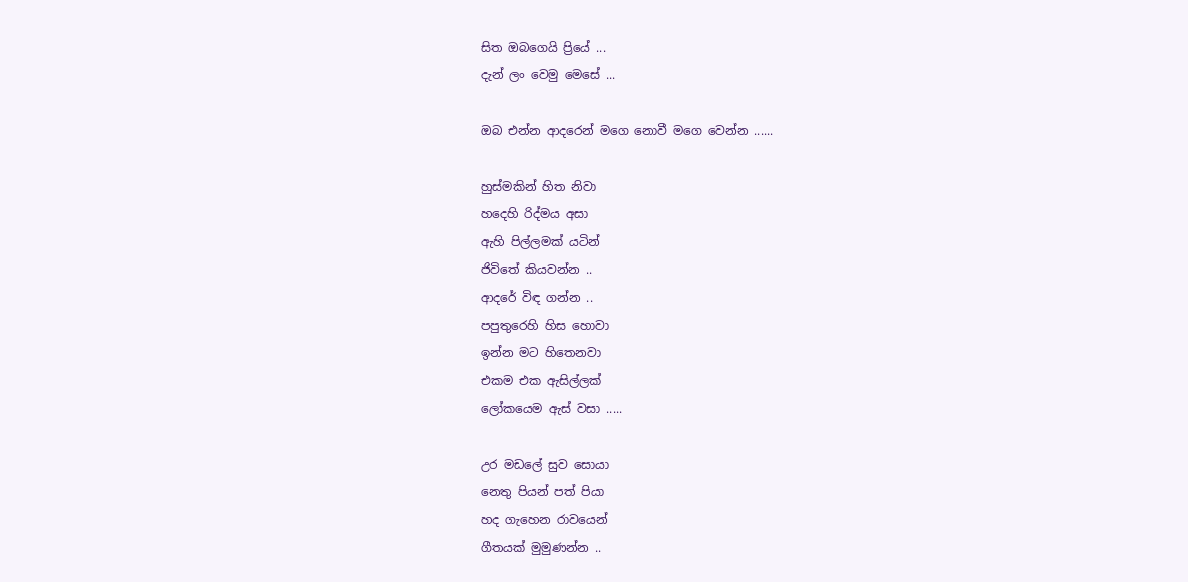සිත ඔබගෙයි ප්‍රියේ ...
දැන් ලං වෙමු මෙසේ ...

ඔබ එන්න ආදරෙන් මගෙ නොවී මගෙ වෙන්න ......

හුස්මකින් හිත නිවා
හදෙහි රිද්මය අසා
ඇහි පිල්ලමක් යටින්
ජිවිතේ කියවන්න ..
ආදරේ විඳ ගන්න ..
පපුතුරෙහි හිස හොවා
ඉන්න මට හිතෙනවා
එකම එක ඇසිල්ලක්
ලෝකයෙම ඇස් වසා .....

උර මඩලේ සුව සොයා
නෙතු පියන් පත් පියා
හද ගැහෙන රාවයෙන්
ගීතයක් මුමුණන්න ..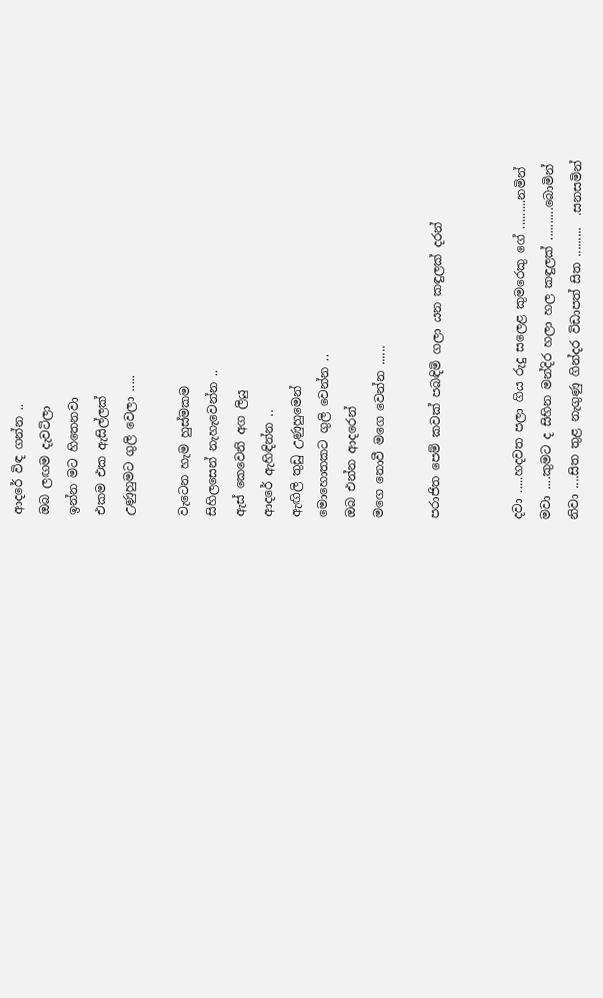ආදරේ විඳ ගන්න ..
ඔබ ලඟම දැවටිලා
ඉන්න මට හිතෙනවා
එකම එක ඇසිල්ලක්
උණුහුමට ගුලි වෙලා .....

වැටෙන හැම හුස්මකම
සිහිලසෙන් නැහැවෙන්න ..
ඇස් කෙවෙනි අග ලියු
ආදරේ ඇහිඳින්න ..
ඇඟිලි තුඩු උණුහුමෙන්
මොහොතකට ගුලි වෙන්න ..
ඔබ එන්න ආදරෙන්
මගෙ නොවී මගෙ වෙන්න ......

පරාජිත පෙම් කවක් පබඳිමි ගලා යන කඳුලක් දරන්


දවා .....හදවත පලා ගිය රුදු සලෙළ කුමරෙකු ගේ .........නමින්
මවා ....කුමට ද සිහින මන්දිර හලා හල කඳුලක් ..........බොමින්
නිවා ....සිත තුළ නැගුණු ගින්දර විඩාපත් සිත .........  .සනසමින්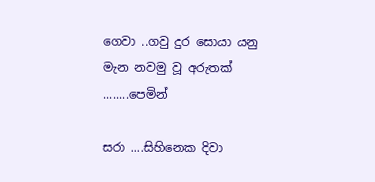ගෙවා ..ගවු දුර සොයා යනු මැන නවමු වූ අරුතක් ........පෙමින්

සරා ....සිහිනෙක දිවා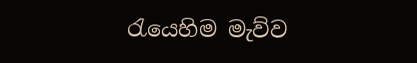රැයෙහිම මැව්ව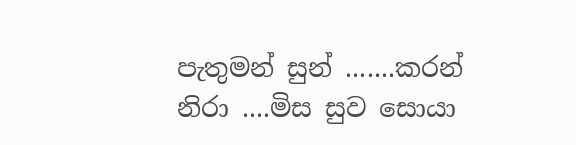පැතුමන් සුන් .......කරන්
නිරා ....මිස සුව සොයා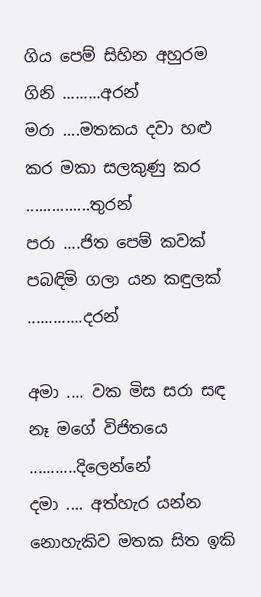ගිය පෙම් සිහින අහුරම ගිනි .........අරන්
මරා ....මතකය දවා හළු කර මකා සලකුණු කර ...............තුරන්
පරා ....ජිත පෙම් කවක් පබඳිමි ගලා යන කඳුලක් .............දරන්

අමා .... වක මිස සරා සඳ නෑ මගේ විජිතයෙ ...........දිලෙන්නේ
දමා .... අත්හැර යන්න නොහැකිව මතක සිත ඉකි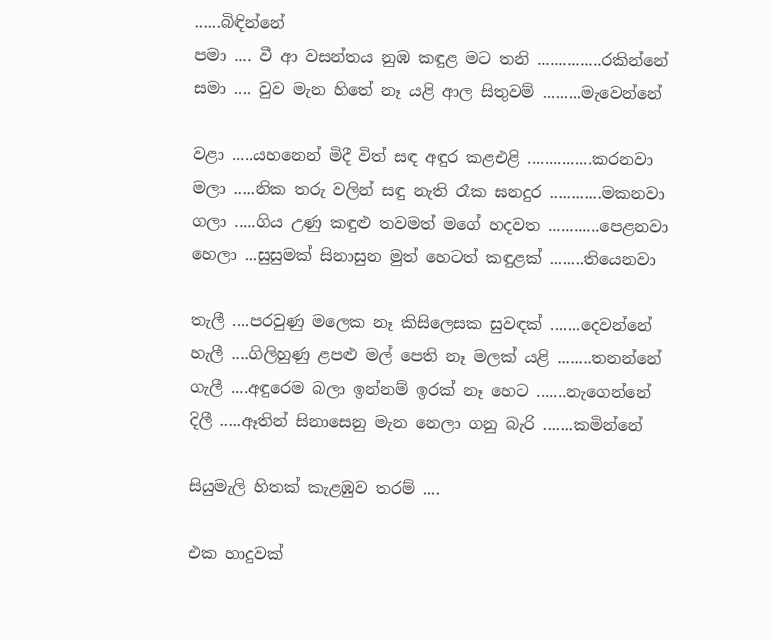......බිඳින්නේ
පමා .... වී ආ වසන්තය නුඹ කඳුළ මට තනි ...............රකින්නේ
සමා .... වුව මැන හිතේ නෑ යළි ආල සිතුවම් .........මැවෙන්නේ

වළා .....යහනෙන් මිදී විත් සඳ අඳුර කළඑළි ...............කරනවා
මලා .....නික තරු වලින් සඳු නැති රෑක ඝනදුර ............මකනවා
ගලා .....ගිය උණු කඳුළු තවමත් මගේ හදවත ............පෙළනවා
හෙලා ...සුසුමක් සිනාසුන මුත් හෙටත් කඳුළක් ........තියෙනවා

තැලී ....පරවුණු මලෙක නෑ කිසිලෙසක සුවඳක් .......දෙවන්නේ
හැලී ....ගිලිහුණු ළපළු මල් පෙති නෑ මලක් යළි ........තනන්නේ
ගැලී ....අඳුරෙම බලා ඉන්නම් ඉරක් නෑ හෙට .......නැගෙන්නේ
දිලී .....ඈතින් සිනාසෙනු මැන නෙලා ගනු බැරි .......කමින්නේ

සියුමැලි හිතක් කැළඹුව තරම් ....

එක හාදුවක්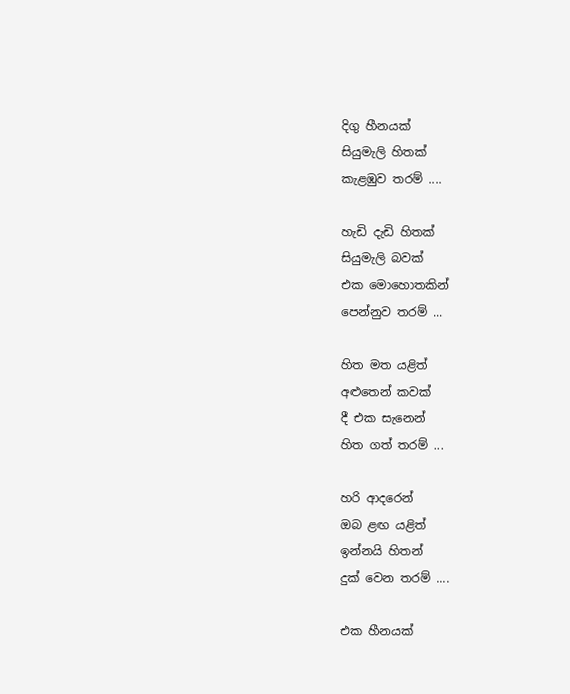දිගු හීනයක්
සියුමැලි හිතක්
කැළඹුව තරම් ....

හැඩි දැඩි හිතක්
සියුමැලි බවක්
එක මොහොතකින්
පෙන්නුව තරම් ...

හිත මත යළිත්
අළුතෙන් කවක්
දී එක සැනෙන්
හිත ගත් තරම් ...

හරි ආදරෙන්
ඔබ ළඟ යළිත්
ඉන්නයි හිතන්
දුක් වෙන තරම් ....

එක හීනයක්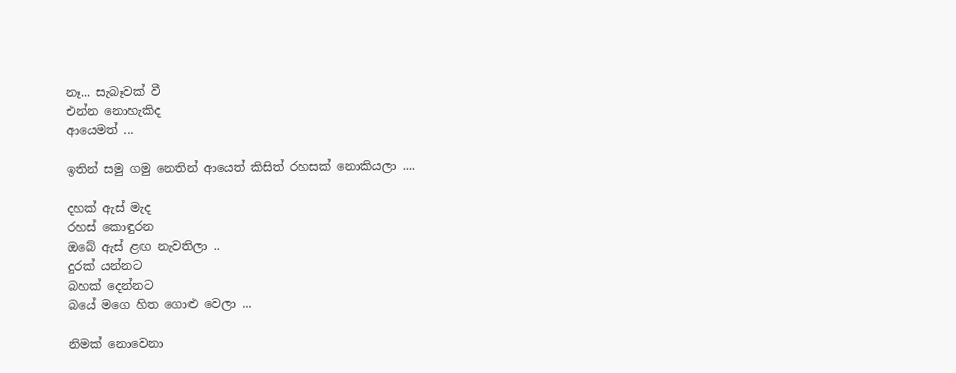නෑ... සැබෑවක් වී
එන්න නොහැකිද
ආයෙමත් ...

ඉතින් සමු ගමු නෙතින් ආයෙත් කිසිත් රහසක් නොකියලා ....

දහක් ඇස් මැද
රහස් කොඳුරන
ඔබේ ඇස් ළඟ නැවතිලා ..
දුරක් යන්නට
බහක් දෙන්නට
බයේ මගෙ හිත ගොළු වෙලා ...

නිමක් නොවෙනා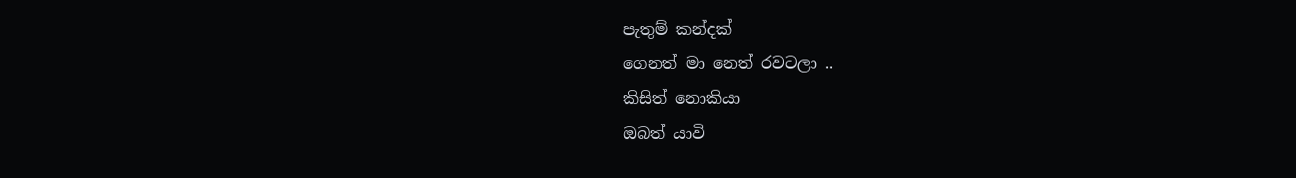පැතුම් කන්දක්
ගෙනත් මා නෙත් රවටලා ..
කිසිත් නොකියා
ඔබත් යාවි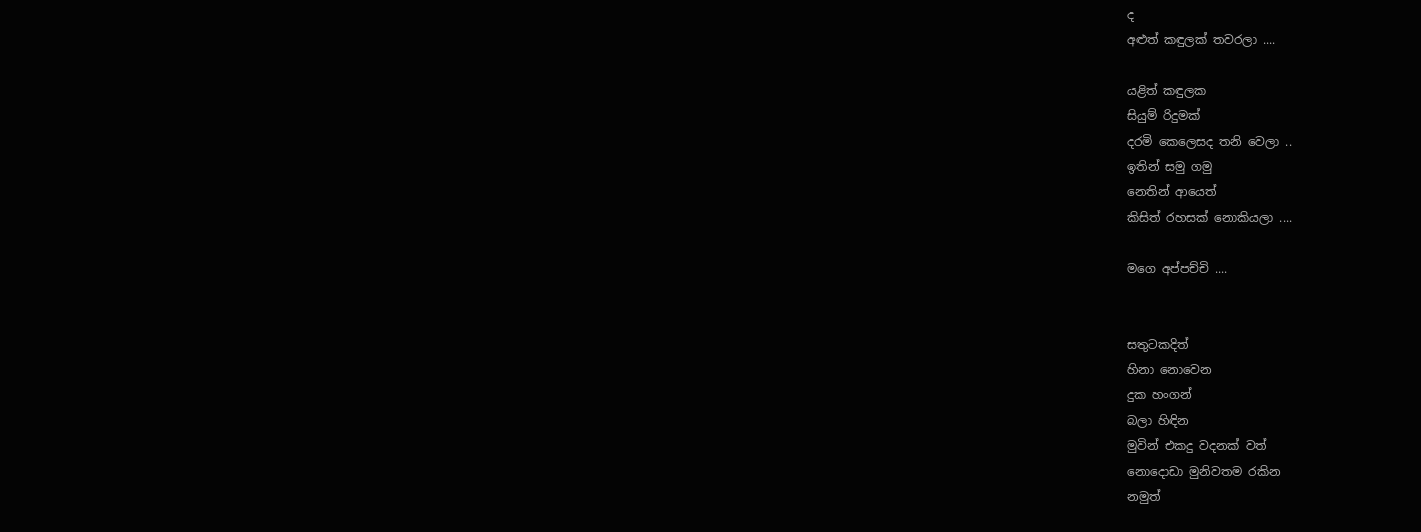ද
අළුත් කඳුලක් තවරලා ....

යළිත් කඳුලක
සියුම් රිදුමක්
දරමි කෙලෙසද තනි වෙලා ..
ඉතින් සමු ගමු
නෙතින් ආයෙත්
කිසිත් රහසක් නොකියලා ....

මගෙ අප්පච්චි ....


සතුටකදිත්
හිනා නොවෙන
දුක හංගන්
බලා හිඳින
මුවින් එකදු වදනක් වත්
නොදොඩා මුනිවතම රකින
නමුත්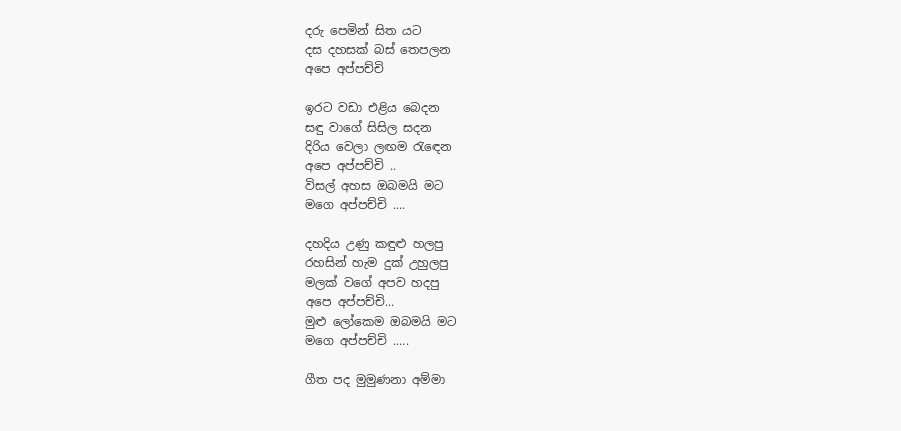දරු පෙමින් සිත යට
දස දහසක් බස් තෙපලන
අපෙ අප්පච්චි

ඉරට වඩා එළිය බෙදන
සඳු වාගේ සිසිල සදන
දිරිය වෙලා ලඟම රැඳෙන
අපෙ අප්පච්චි ..
විසල් අහස ඔබමයි මට
මගෙ අප්පච්චි ....

දහදිය උණු කඳුළු හලපු
රහසින් හැම දුක් උහුලපු
මලක් වගේ අපව හදපු
අපෙ අප්පච්චි...
මුළු ලෝකෙම ඔබමයි මට
මගෙ අප්පච්චි .....

ගීත පද මුමුණනා අම්මා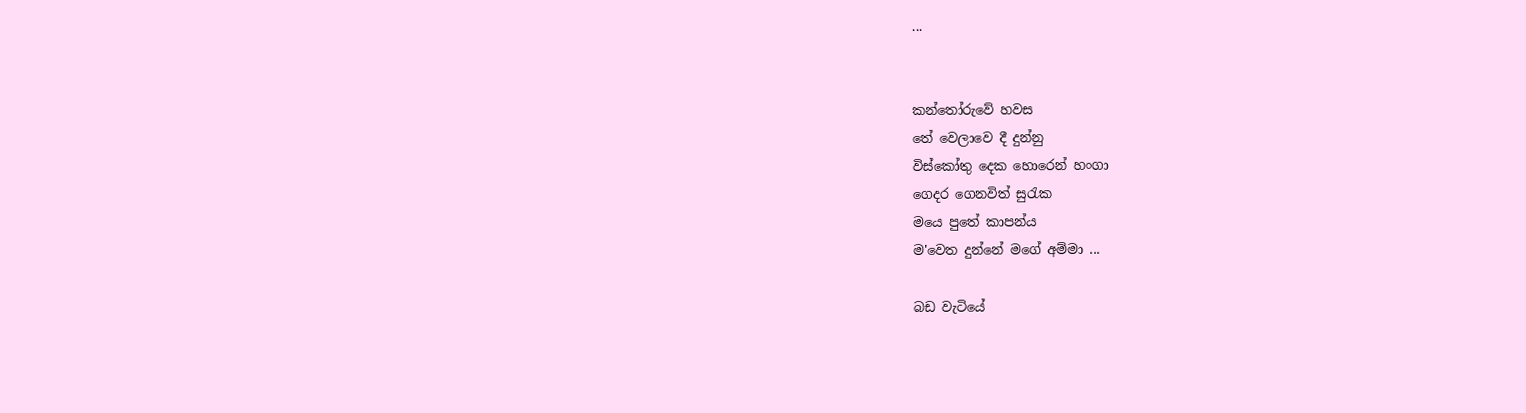...


කන්තෝරුවේ හවස
තේ වෙලාවෙ දී දුන්නු
විස්කෝතු දෙක හොරෙන් හංගා
ගෙදර ගෙනවිත් සුරැක
මයෙ පුතේ කාපන්ය
ම'වෙත දුන්නේ මගේ අම්මා ...

බඩ වැටියේ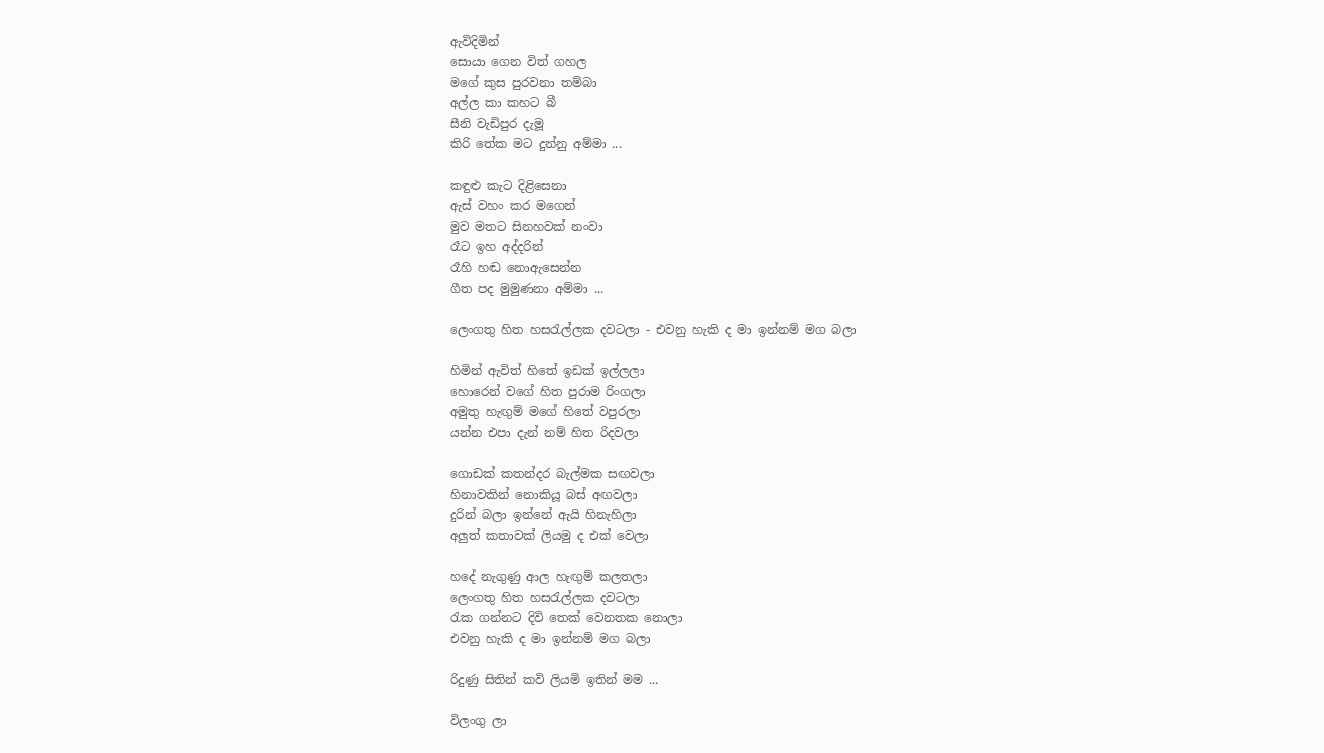ඇවිදිමින්
සොයා ගෙන විත් ගහල
මගේ කුස පුරවනා තම්බා
අල්ල කා කහට බී
සීනි වැඩිපුර දැමූ
කිරි තේක මට දුන්නු අම්මා ...

කඳුළු කැට දිළිසෙනා
ඇස් වහං කර මගෙන්
මුව මතට සිනහවක් නංවා
රෑට ඉහ අද්දරින්
රෑහි හඬ නොඇසෙන්න
ගීත පද මුමුණනා අම්මා ...

ලෙංගතු හිත හසරැල්ලක දවටලා - එවනු හැකි ද මා ඉන්නම් මග බලා

හිමින් ඇවිත් හිතේ ඉඩක් ඉල්ලලා
හොරෙන් වගේ හිත පුරාම රිංගලා
අමුතු හැඟුම් මගේ හිතේ වපුරලා
යන්න එපා දැන් නම් හිත රිදවලා

ගොඩක් කතන්දර බැල්මක සඟවලා
හිනාවකින් නොකියූ බස් අඟවලා
දුරින් බලා ඉන්නේ ඇයි හිනැහිලා
අලුත් කතාවක් ලියමු ද එක් වෙලා

හදේ නැගුණු ආල හැඟුම් කලතලා
ලෙංගතු හිත හසරැල්ලක දවටලා
රැක ගන්නට දිවි තෙක් වෙනතක නොලා
එවනු හැකි ද මා ඉන්නම් මග බලා

රිදුණු සිතින් කවි ලියමි ඉතින් මම ...

විලංගු ලා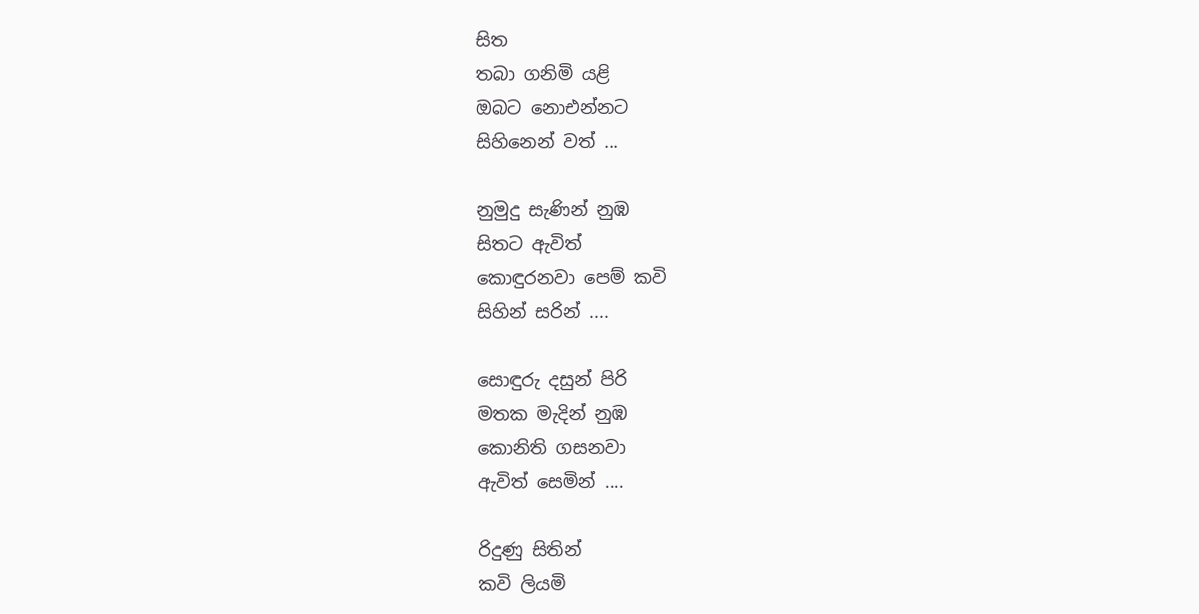සිත
තබා ගනිමි යළි
ඔබට නොඑන්නට
සිහිනෙන් වත් ...

නුමුදු සැණින් නුඹ
සිතට ඇවිත්
කොඳුරනවා පෙම් කවි
සිහින් සරින් ....

සොඳුරු දසුන් පිරි
මතක මැදින් නුඹ
කොනිති ගසනවා
ඇවිත් සෙමින් ....

රිදුණු සිතින්
කවි ලියමි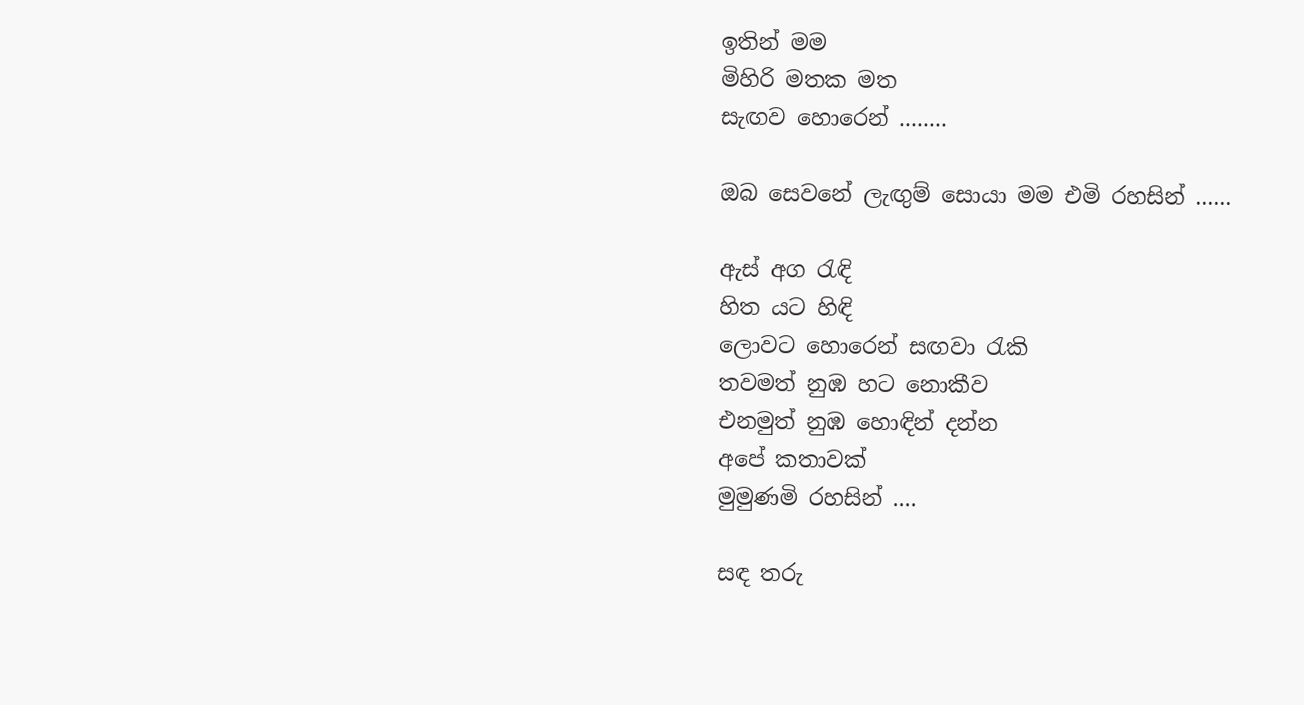ඉතින් මම
මිහිරි මතක මත
සැඟව හොරෙන් ........

ඔබ සෙවනේ ලැඟුම් සොයා මම එමි රහසින් ......

ඇස් අග රැඳි
හිත යට හිඳි
ලොවට හොරෙන් සඟවා රැකි
තවමත් නුඹ හට නොකීව
එනමුත් නුඹ හොඳින් දන්න
අපේ කතාවක්
මුමුණමි රහසින් ....

සඳ තරු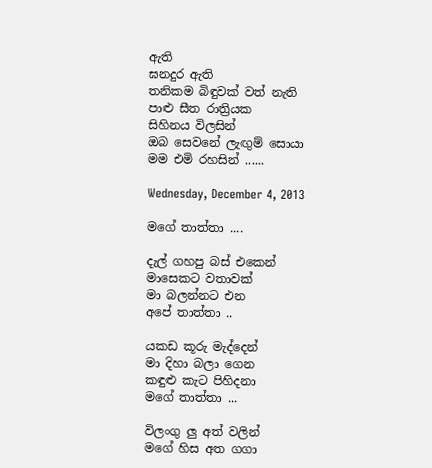ඇති
ඝනදුර ඇති
තනිකම බිඳුවක් වත් නැති
පාළු සීත රාත්‍රියක
සිහිනය විලසින්
ඔබ සෙවනේ ලැඟුම් සොයා
මම එමි රහසින් ......

Wednesday, December 4, 2013

මගේ තාත්තා ....

දැල් ගහපු බස් එකෙන්
මාසෙකට වතාවක්
මා බලන්නට එන
අපේ තාත්තා ..

යකඩ කූරු මැද්දෙන්
මා දිහා බලා ගෙන
කඳුළු කැට පිහිදනා
මගේ තාත්තා ...

විලංගු ලු අත් වලින්
මගේ හිස අත ගගා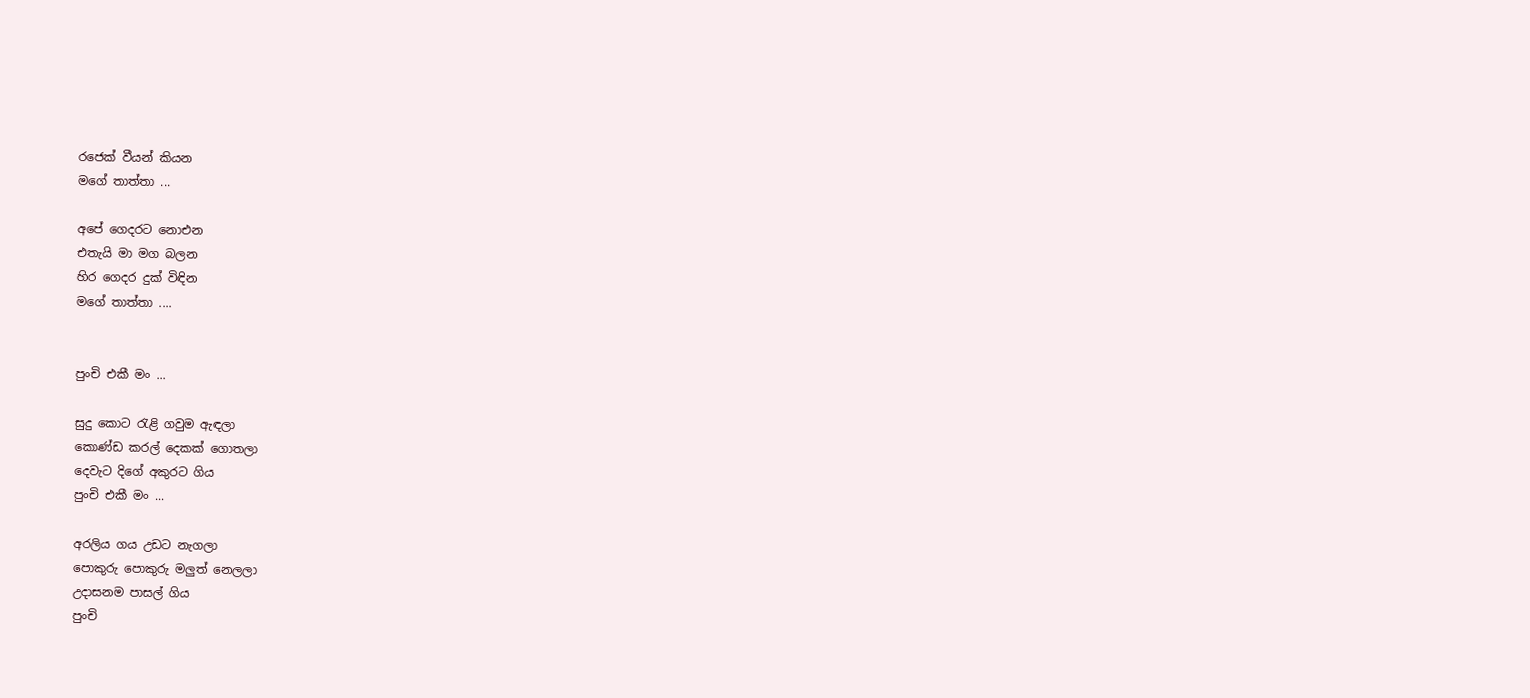රජෙක් වීයන් කියන
මගේ තාත්තා ...

අපේ ගෙදරට නොඑන
එතැයි මා මග බලන
හිර ගෙදර දුක් විඳින
මගේ තාත්තා ....


පුංචි එකී මං ...

සුදු කොට රැළි ගවුම ඇඳලා
කොණ්ඩ කරල් දෙකක් ගොතලා
දෙවැට දිගේ අකුරට ගිය
පුංචි එකී මං ...

අරලිය ගය උඩට නැගලා
පොකුරු පොකුරු මලුත් නෙලලා
උදාසනම පාසල් ගිය
පුංචි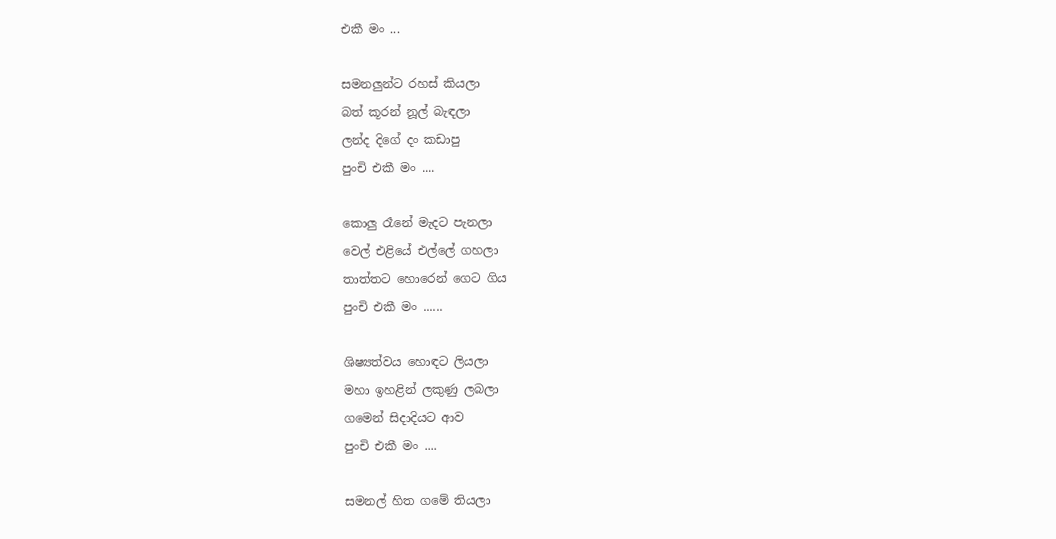එකී මං ...

සමනලුන්ට රහස් කියලා
බත් කූරන් නූල් බැඳලා
ලන්ද දිගේ දං කඩාපු
පුංචි එකී මං ....

කොලු රෑනේ මැදට පැනලා
වෙල් එළියේ එල්ලේ ගහලා
තාත්තට හොරෙන් ගෙට ගිය
පුංචි එකී මං ......

ශිෂ්‍යත්වය හොඳට ලියලා
මහා ඉහළින් ලකුණු ලබලා
ගමෙන් සිදාදියට ආව
පුංචි එකී මං ....

සමනල් හිත ගමේ තියලා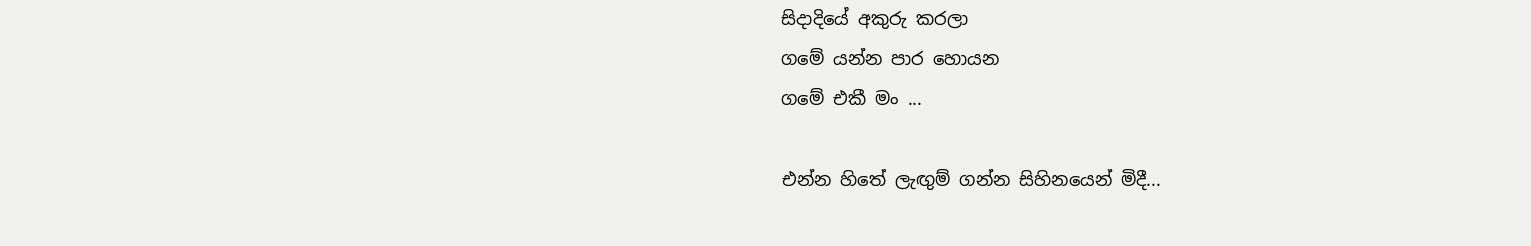සිදාදියේ අකුරු කරලා
ගමේ යන්න පාර හොයන
ගමේ එකී මං ...

එන්න හිතේ ලැඟුම් ගන්න සිහිනයෙන් මිදී...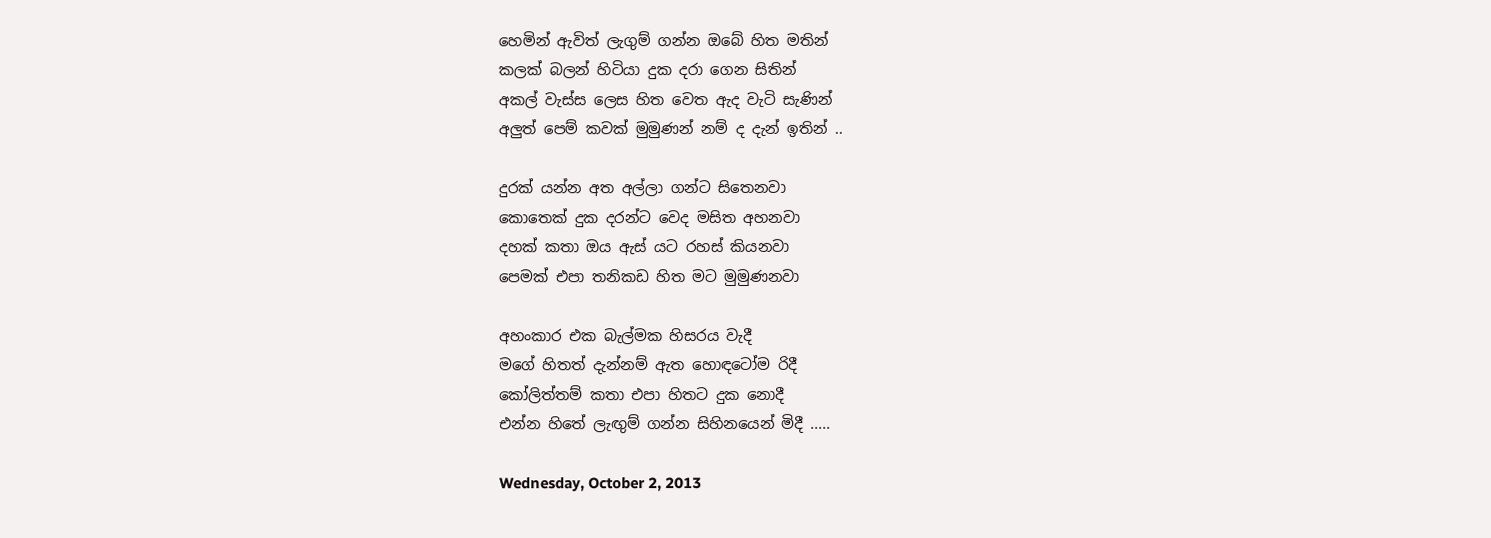හෙමින් ඇවිත් ලැගුම් ගන්න ඔබේ හිත මතින්
කලක් බලන් හිටියා දුක දරා ගෙන සිතින්
අකල් වැස්ස ලෙස හිත වෙත ඇද වැටි සැණින්
අලුත් පෙම් කවක් මුමුණන් නම් ද දැන් ඉතින් ..

දුරක් යන්න අත අල්ලා ගන්ට සිතෙනවා
කොතෙක් දුක දරන්ට වෙද මසිත අහනවා
දහක් කතා ඔය ඇස් යට රහස් කියනවා
පෙමක් එපා තනිකඩ හිත මට මුමුණනවා

අහංකාර එක බැල්මක හිසරය වැදී
මගේ හිතත් දැන්නම් ඇත හොඳටෝම රිදී
කෝලිත්තම් කතා එපා හිතට දුක නොදී
එන්න හිතේ ලැඟුම් ගන්න සිහිනයෙන් මිදී .....

Wednesday, October 2, 2013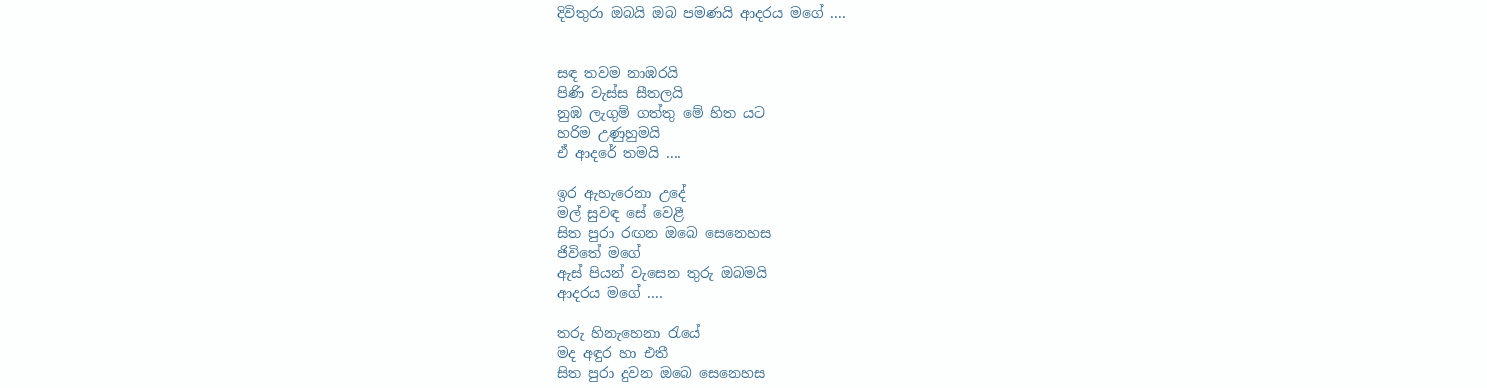දිවිතුරා ඔබයි ඔබ පමණයි ආදරය මගේ ....


සඳ තවම නාඹරයි
පිණි වැස්ස සීතලයි
නුඹ ලැගුම් ගත්තු මේ හිත යට
හරිම උණුහුමයි
ඒ ආදරේ තමයි ....

ඉර ඇහැරෙනා උදේ
මල් සුවඳ සේ වෙළී
සිත පුරා රඟන ඔබෙ සෙනෙහස
ජිවිතේ මගේ
ඇස් පියන් වැසෙන තුරු ඔබමයි
ආදරය මගේ ....

තරු හිනැහෙනා රැයේ
මද අඳුර හා එතී
සිත පුරා දුවන ඔබෙ සෙනෙහස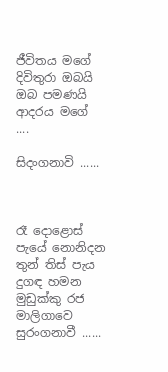ජීවිතය මගේ
දිවිතුරා ඔබයි ඔබ පමණයි
ආදරය මගේ ....

සිදංගනාවි ......



රෑ දොළොස් පැයේ නොනිදන
තුන් තිස් පැය දුගඳ හමන
මුඩුක්කු රජ මාලිගාවෙ
සුරංගනාවී ......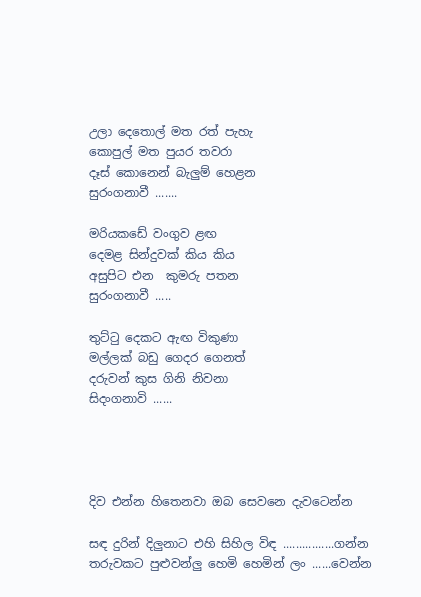උලා දෙතොල් මත රත් පැහැ
කොපුල් මත පුයර තවරා
දෑස් කොනෙන් බැලුම් හෙළන
සුරංගනාවී .......

මරියකඩේ වංගුව ළඟ
දෙමළ සින්දුවක් කිය කිය
අසුපිට එන  කුමරු පතන
සුරංගනාවී .....

තුට්ටු දෙකට ඇඟ විකුණා
මල්ලක් බඩු ගෙදර ගෙනත්
දරුවන් කුස ගිනි නිවනා
සිදංගනාවි ......




දිව එන්න හිතෙනවා ඔබ සෙවනෙ දැවටෙන්න

සඳ දුරින් දිලුනාට එහි සිහිල විඳ ................ගන්න
තරුවකට පුළුවන්ලු හෙමි හෙමින් ලං ......වෙන්න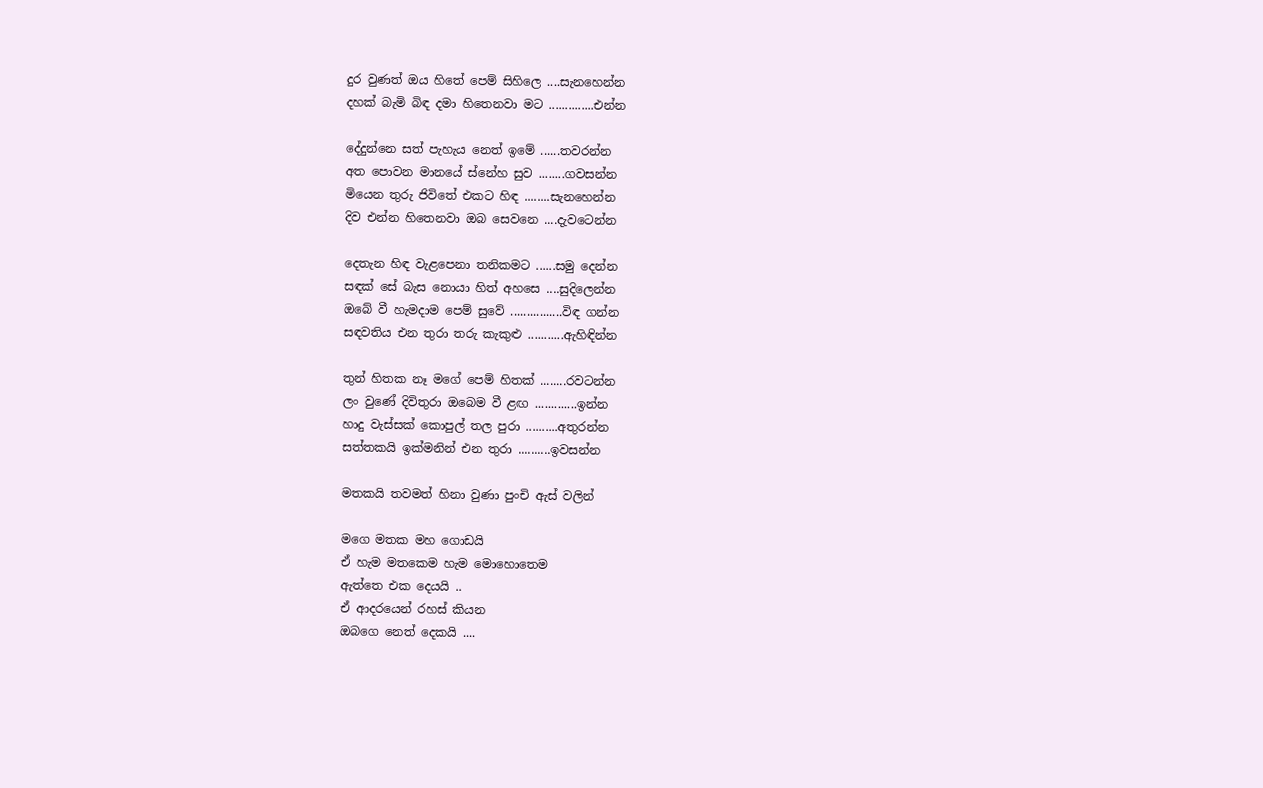දුර වුණත් ඔය හිතේ පෙම් සිහිලෙ ....සැනහෙන්න
දහක් බැමි බිඳ දමා හිතෙනවා මට ..............එන්න

දේදුන්නෙ සත් පැහැය නෙත් ඉමේ ......තවරන්න
අත පොවන මානයේ ස්නේහ සුව ........ගවසන්න
මියෙන තුරු ජිවිතේ එකට හිඳ ........සැනහෙන්න
දිව එන්න හිතෙනවා ඔබ සෙවනෙ ....දැවටෙන්න

දෙතැන හිඳ වැළපෙනා තනිකමට ......සමු දෙන්න
සඳක් සේ බැස නොයා හිත් අහසෙ ....සුදිලෙන්න
ඔබේ වී හැමදාම පෙම් සුවේ ................විඳ ගන්න
සඳවතිය එන තුරා තරු කැකුළු ...........ඇහිඳින්න

තුන් හිතක නෑ මගේ පෙම් හිතක් ........රවටන්න
ලං වුණේ දිවිතුරා ඔබෙම වී ළඟ .............ඉන්න
හාදු වැස්සක් කොපුල් තල පුරා ..........අතුරන්න
සත්තකයි ඉක්මනින් එන තුරා ..........ඉවසන්න

මතකයි තවමත් හිනා වුණා පුංචි ඇස් වලින්

මගෙ මතක මහ ගොඩයි
ඒ හැම මතකෙම හැම මොහොතෙම
ඇත්තෙ එක දෙයයි ..
ඒ ආදරයෙන් රහස් කියන
ඔබගෙ නෙත් දෙකයි ....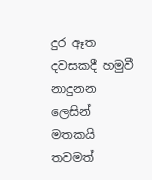දුර ඈත දවසකදී හමුවී
නාදුනන ලෙසින්
මතකයි තවමත්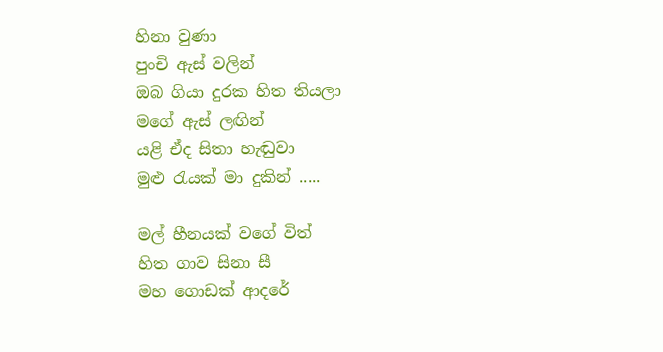හිනා වුණා
පුංචි ඇස් වලින්
ඔබ ගියා දුරක හිත තියලා
මගේ ඇස් ලඟින්
යළි ඒද සිතා හැඬුවා
මුළු රැයක් මා දුකින් .....

මල් හීනයක් වගේ විත්
හිත ගාව සිනා සී
මහ ගොඩක් ආදරේ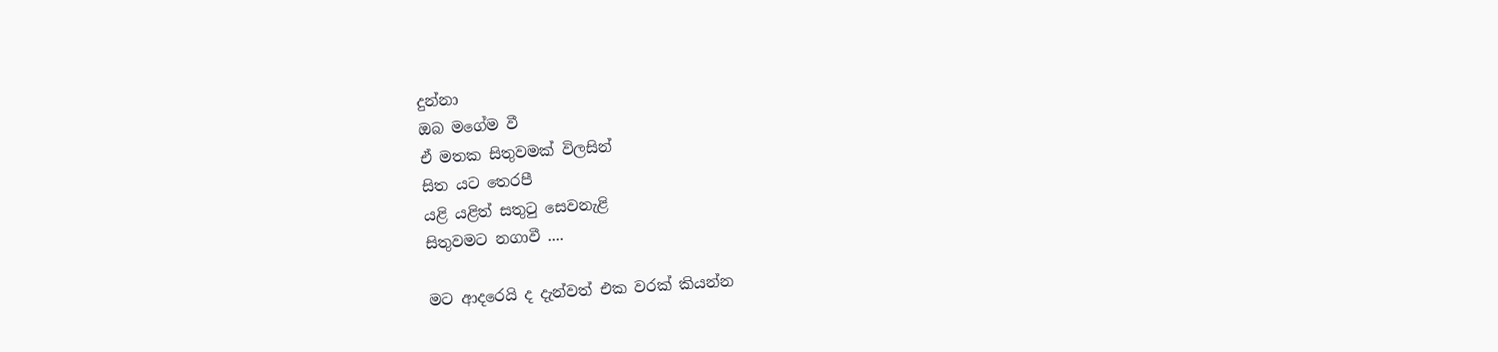දුන්නා
ඔබ මගේම වී
ඒ මතක සිතුවමක් විලසින්
සිත යට තෙරපී
යළි යළිත් සතුටු සෙවනැළි
සිතුවමට නගාවී ....

මට ආදරෙයි ද දැන්වත් එක වරක් කියන්න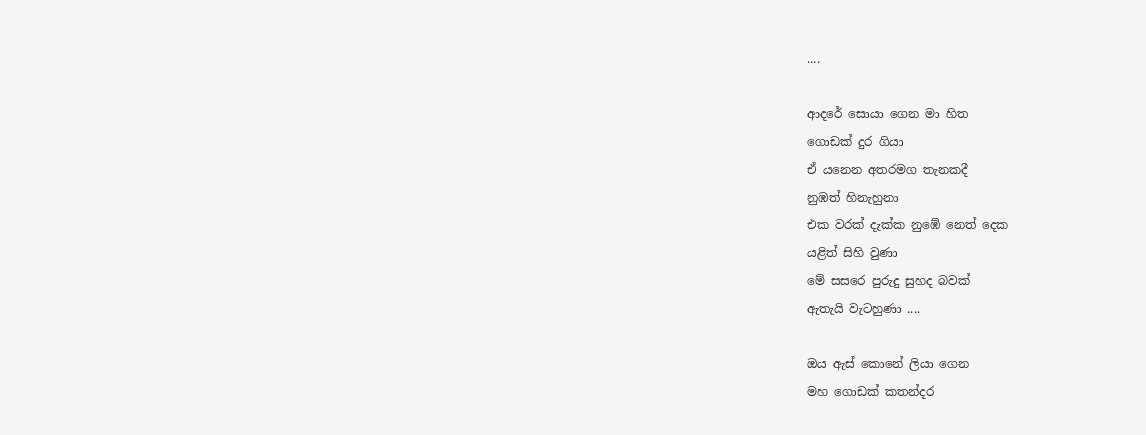....

ආදරේ සොයා ගෙන මා හිත
ගොඩක් දුර ගියා
ඒ යනෙන අතරමග තැනකදී
නුඹත් හිනැහුනා
එක වරක් දැක්ක නුඹේ නෙත් දෙක
යළිත් සිහි වුණා
මේ සසරෙ පුරුදු සුහද බවක්
ඇතැයි වැටහුණා ....

ඔය ඇස් කොනේ ලියා ගෙන
මහ ගොඩක් කතන්දර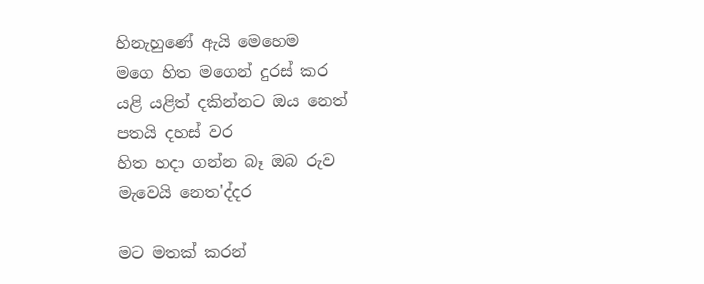හිනැහුණේ ඇයි මෙහෙම
මගෙ හිත මගෙන් දුරස් කර
යළි යළිත් දකින්නට ඔය නෙත්
පතයි දහස් වර
හිත හදා ගන්න බෑ ඔබ රුව
මැවෙයි නෙත'ද්දර

මට මතක් කරන්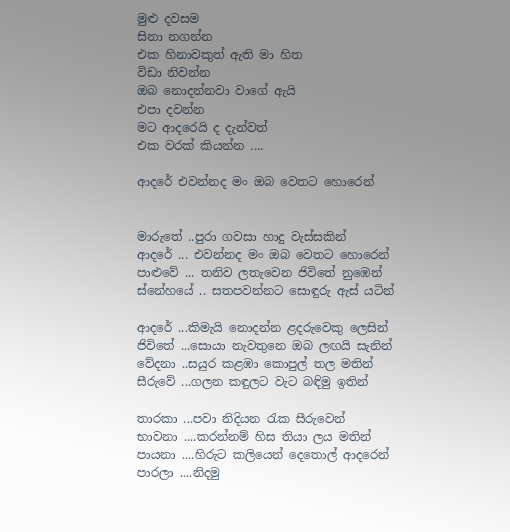මුළු දවසම
සිනා නගන්න
එක හිනාවකුත් ඇති මා හිත
විඩා නිවන්න
ඔබ නොදන්නවා වාගේ ඇයි
එපා දවන්න
මට ආදරෙයි ද දැන්වත්
එක වරක් කියන්න ....

ආදරේ එවන්නද මං ඔබ වෙතට හොරෙන්


මාරුතේ ..පුරා ගවසා හාදු වැස්සකින්
ආදරේ ... එවන්නද මං ඔබ වෙතට හොරෙන්
පාළුවේ ... තනිව ලතැවෙන ජිවිතේ නුඹෙන්
ස්නේහයේ .. සතපවන්නට සොඳුරු ඇස් යටින්

ආදරේ ...කිමැයි නොදන්න ළදරුවෙකු ලෙසින්
ජිවිතේ ...සොයා නැවතුනෙ ඔබ ලඟයි සැනින්
වේදනා ..සයුර කළඹා කොපුල් තල මතින්
සීරුවේ ...ගලන කඳුලට වැට බඳිමු ඉතින්

තාරකා ...පවා නිදියන රැක සීරුවෙන්
භාවනා ....කරන්නම් හිස තියා ලය මතින්
පායනා ....හිරුට කලියෙන් දෙතොල් ආදරෙන්
පාරලා ....නිදමු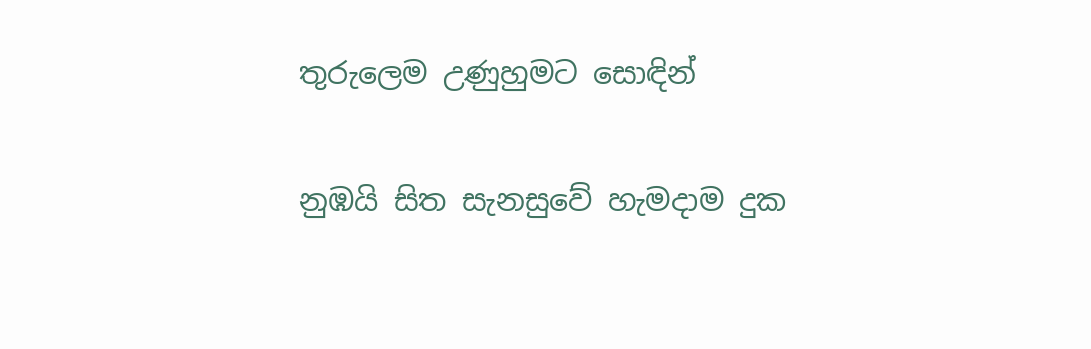තුරුලෙම උණුහුමට සොඳින්

නුඹයි සිත සැනසුවේ හැමදාම දුක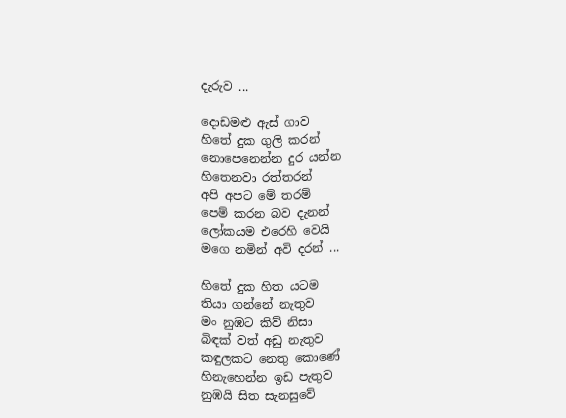දැරුව ...

දොඩමළු ඇස් ගාව
හිතේ දුක ගුලි කරන්
නොපෙනෙන්න දුර යන්න
හිතෙනවා රත්තරන්
අපි අපට මේ තරම්
පෙම් කරන බව දැනන්
ලෝකයම එරෙහි වෙයි
මගෙ නමින් අවි දරන් ...

හිතේ දුක හිත යටම
තියා ගන්නේ නැතුව
මං නුඹට කිව් නිසා
බිඳක් වත් අඩු නැතුව
කඳුලකට නෙතු කොණේ
හිනැහෙන්න ඉඩ පැතුව
නුඹයි සිත සැනසුවේ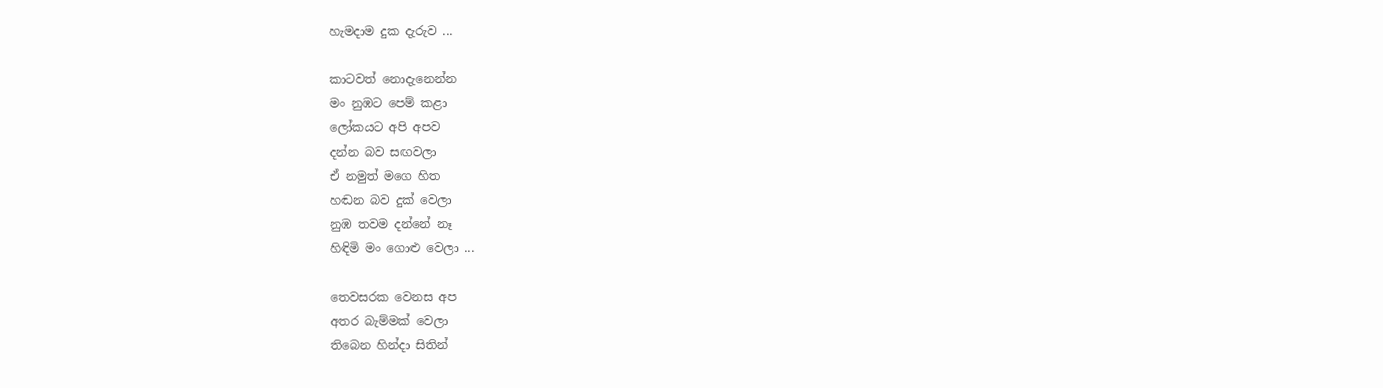හැමදාම දුක දැරුව ...

කාටවත් නොදැනෙන්න
මං නුඹට පෙම් කළා
ලෝකයට අපි අපව
දන්න බව සඟවලා
ඒ නමුත් මගෙ හිත
හඬන බව දුක් වෙලා
නුඹ තවම දන්නේ නෑ
හිඳිමි මං ගොළු වෙලා ...

තෙවසරක වෙනස අප
අතර බැම්මක් වෙලා
තිබෙන හින්දා සිතින්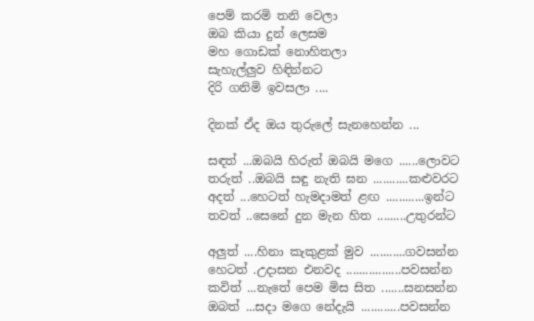පෙම් කරමි තනි වෙලා
ඔබ කියා දුන් ලෙසම
මහ ගොඩක් නොහිතලා
සැහැල්ලුව හිඳින්නට
දිරි ගනිමි ඉවසලා ....

දිනක් ඒද ඔය තුරුලේ සැනහෙන්න ...

සඳත් ...ඔබයි හිරුත් ඔබයි මගෙ ......ලොවට
තරුත් ..ඔබයි සඳු නැති ඝන ...........කළුවරට
අදත් ...හෙටත් හැමදාමත් ළඟ ............ඉන්ට
තවත් ..සෙනේ දුන මැන හිත .........උතුරන්ට

අලුත් ....හිනා කැකුළක් මුව ...........ගවසන්න
හෙටත් .උදාසන එනවද .................පවසන්න
කවිත් ...නැතේ පෙම මිස සිත .......සනසන්න
ඔබත් ...සදා මගෙ නේදැයි ............පවසන්න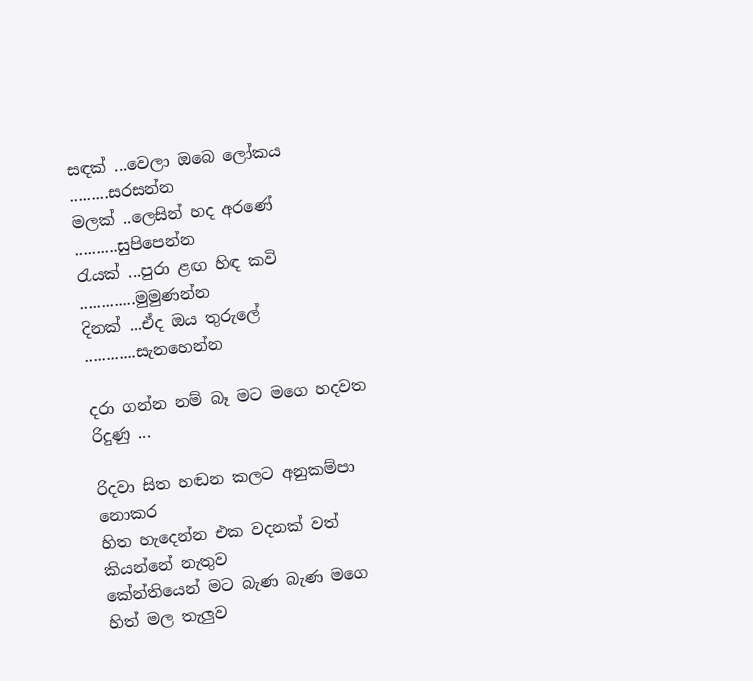සඳක් ...වෙලා ඔබෙ ලෝකය .........සරසන්න
මලක් ..ලෙසින් හද අරණේ ..........සුපිපෙන්න
රැයක් ...පුරා ළඟ හිඳ කවි .............මුමුණන්න
දිනක් ...ඒද ඔය තුරුලේ ............සැනහෙන්න

දරා ගන්න නම් බෑ මට මගෙ හදවත රිදුණු ...

රිදවා සිත හඬන කලට අනුකම්පා නොකර
හිත හැදෙන්න එක වදනක් වත් කියන්නේ නැතුව
කේන්තියෙන් මට බැණ බැණ මගෙ හිත් මල තැලුව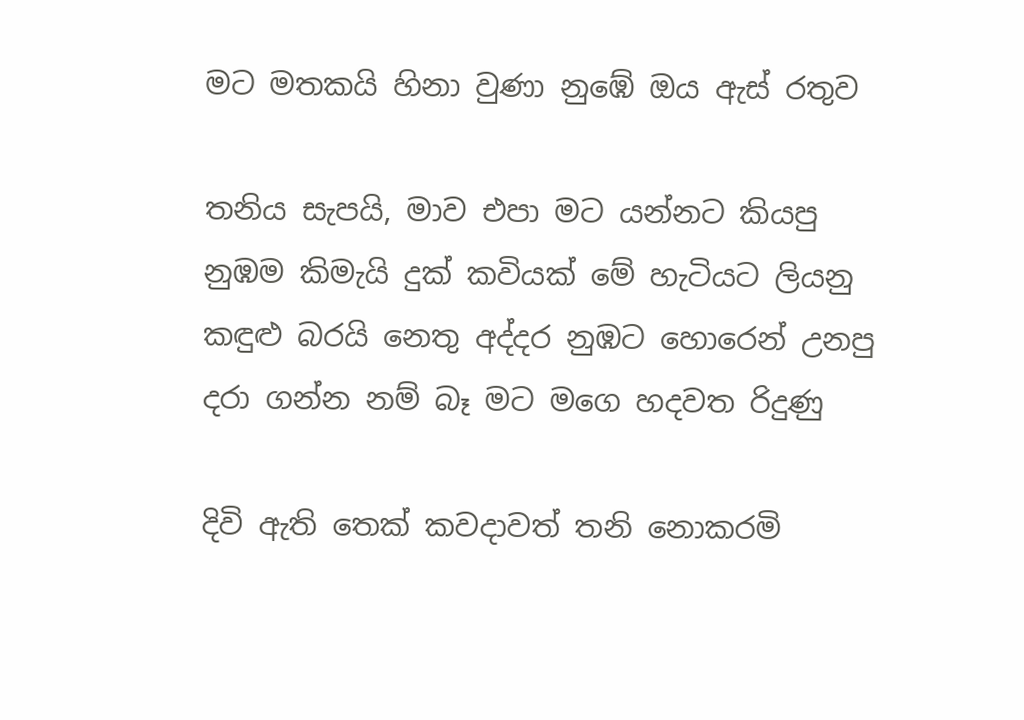මට මතකයි හිනා වුණා නුඹේ ඔය ඇස් රතුව

තනිය සැපයි, මාව එපා මට යන්නට කියපු
නුඹම කිමැයි දුක් කවියක් මේ හැටියට ලියනු
කඳුළු බරයි නෙතු අද්දර නුඹට හොරෙන් උනපු
දරා ගන්න නම් බෑ මට මගෙ හදවත රිදුණු

දිවි ඇති තෙක් කවදාවත් තනි නොකරමි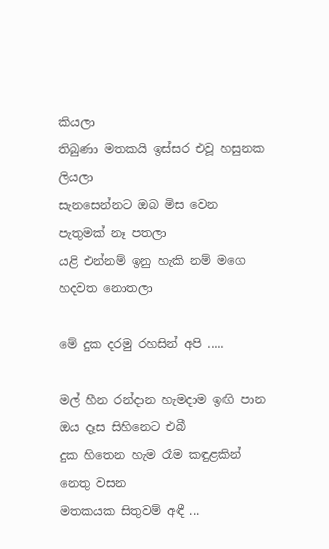කියලා
තිබුණා මතකයි ඉස්සර එවූ හසුනක ලියලා
සැනසෙන්නට ඔබ මිස වෙන පැතුමක් නෑ පතලා
යළි එන්නම් ඉනු හැකි නම් මගෙ හදවත නොතලා

මේ දුක දරමු රහසින් අපි .....

මල් හීන රන්දාන හැමදාම ඉඟි පාන
ඔය දෑස සිහිනෙට එබී
දුක හිතෙන හැම රෑම කඳුළකින් නෙතු වසන
මතකයක සිතුවම් අඳී ...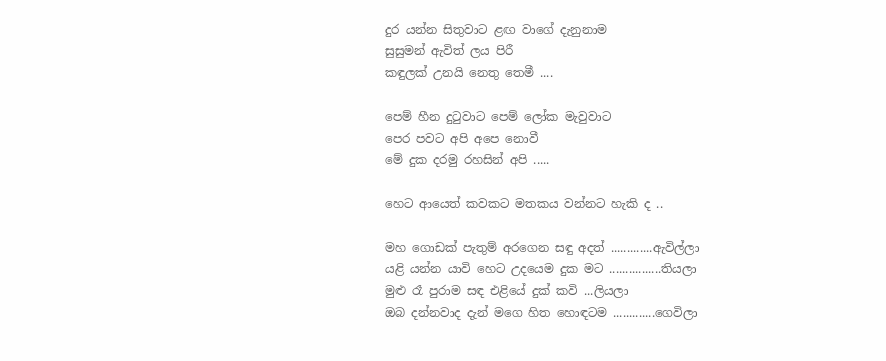දුර යන්න සිතුවාට ළඟ වාගේ දැනුනාම
සුසුමන් ඇවිත් ලය පිරී
කඳුලක් උනයි නෙතු තෙමී ....

පෙම් හීන දුටුවාට පෙම් ලෝක මැවුවාට
පෙර පවට අපි අපෙ නොවී
මේ දුක දරමු රහසින් අපි .....

හෙට ආයෙත් කවකට මතකය වන්නට හැකි ද ..

මහ ගොඩක් පැතුම් අරගෙන සඳු අදත් .............ඇවිල්ලා
යළි යන්න යාවි හෙට උදයෙම දුක මට ................තියලා
මුළු රෑ පුරාම සඳ එළියේ දුක් කවි ...ලියලා
ඔබ දන්නවාද දැන් මගෙ හිත හොඳටම .............ගෙවිලා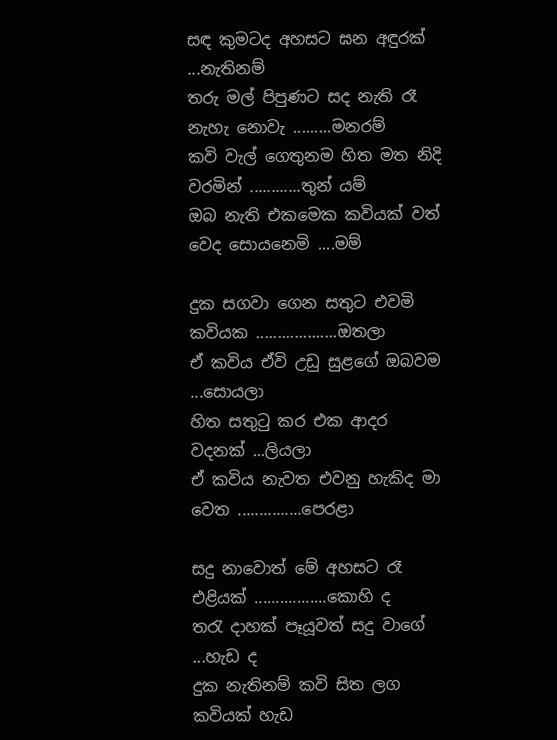සඳ කුමටද අහසට ඝන අඳුරක් ...නැතිනම්
තරු මල් පිපුණට සද නැති රෑ නැහැ නොවැ .........මනරම්
කවි වැල් ගෙතුනම හිත මත නිදි වරමින් ............තුන් යම්
ඔබ නැති එකමෙක කවියක් වත් වෙද සොයනෙමි ....මම්

දුක සගවා ගෙන සතුට එවමි කවියක ...................ඔතලා
ඒ කවිය ඒවි උඩු සුළගේ ඔබවම ...සොයලා
හිත සතුටු කර එක ආදර වදනක් ...ලියලා
ඒ කවිය නැවත එවනු හැකිද මා වෙත ...............පෙරළා

සදු නාවොත් මේ අහසට රෑ එළියක් .................කොහි ද
තරැ දාහක් පෑයූවත් සදු වාගේ ...හැඩ ද
දුක නැතිනම් කවි සිත ලග කවියක් හැඩ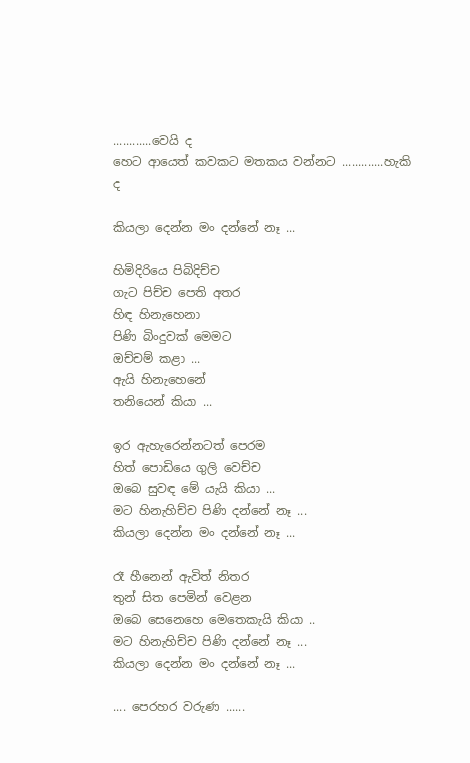............වෙයි ද
හෙට ආයෙත් කවකට මතකය වන්නට .............හැකි ද

කියලා දෙන්න මං දන්නේ නෑ ...

හිමිදිරියෙ පිබිදිච්ච
ගැට පිච්ච පෙති අතර
හිඳ හිනැහෙනා
පිණි බිංදුවක් මෙමට
ඔච්චම් කළා ...
ඇයි හිනැහෙනේ
තනියෙන් කියා ...

ඉර ඇහැරෙන්නටත් පෙරම
හිත් පොඩියෙ ගුලි වෙච්ච
ඔබෙ සුවඳ මේ යැයි කියා ...
මට හිනැහිච්ච පිණි දන්නේ නෑ ...
කියලා දෙන්න මං දන්නේ නෑ ...

රෑ හීනෙන් ඇවිත් නිතර
තුන් සිත පෙමින් වෙළන
ඔබෙ සෙනෙහෙ මෙතෙකැයි කියා ..
මට හිනැහිච්ච පිණි දන්නේ නෑ ...
කියලා දෙන්න මං දන්නේ නෑ ...

.... පෙරහර වරුණ ......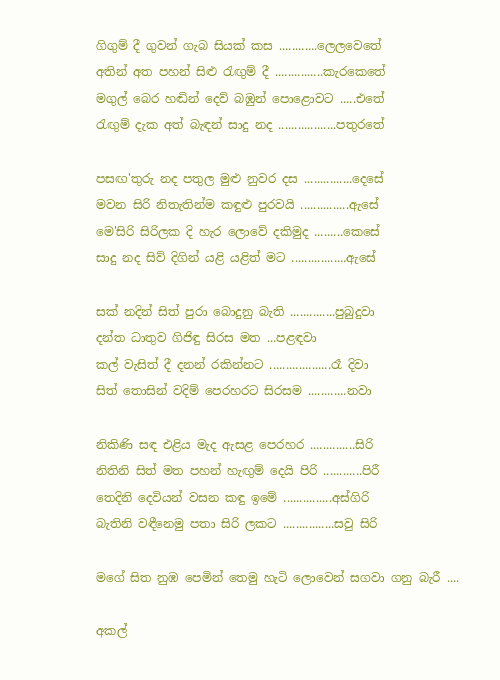ගිගුම් දී ගුවන් ගැබ සියක් කස ............ලෙලවෙතේ
අතින් අත පහන් සිළු රැඟුම් දී ...............කැරකෙතේ
මගුල් බෙර හඬින් දෙව් බඹුන් පොළොවට .....එතේ
රැඟුම් දැක අත් බැඳන් සාදු නද ..................පතුරතේ

පසඟ'තුරු නද පතුල මුළු නුවර දස ...............දෙසේ
මවන සිරි නිතැතින්ම කඳුළු පුරවයි ...............ඇසේ
මෙ'සිරි සිරිලක දි හැර ලොවේ දකිමුද .........කෙසේ
සාදු නද සිව් දිගින් යළි යළිත් මට .................ඇසේ

සක් නදින් සිත් පුරා බොදුනු බැති ..............පුබුදුවා
දන්ත ධාතුව ගිජිඳු සිරස මත ...පළඳවා
කල් වැසිත් දී දනන් රකින්නට ...................රෑ දිවා
සිත් තොසින් වදිම් පෙරහරට සිරසම ............නවා

නිකිණි සඳ එළිය මැද ඇසළ පෙරහර ..............සිරි
නිතිනි සිත් මත පහන් හැඟුම් දෙයි පිරි ............පිරී
තෙදිනි දෙවියන් වසන කඳු ඉමේ ...............අස්ගිරි
බැතිනි වඳීනෙමු පතා සිරි ලකට ................සවු සිරි

මගේ සිත නුඹ පෙමින් තෙමු හැටි ලොවෙන් සගවා ගනු බැරී ....

අකල්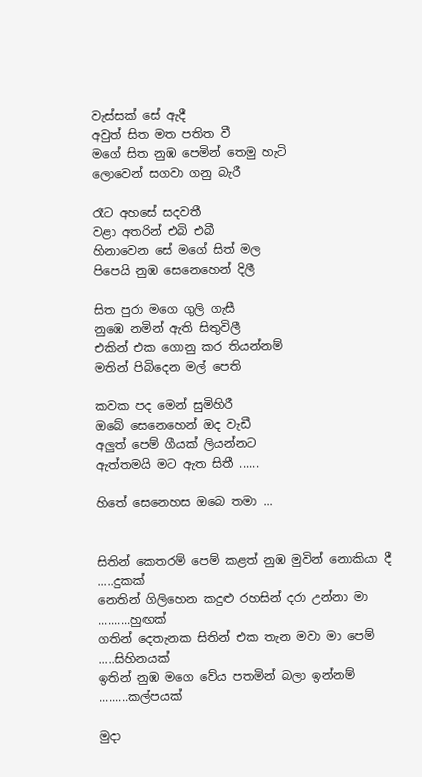වැස්සක් සේ ඇදී
අවුත් සිත මත පතිත වී
මගේ සිත නුඹ පෙමින් තෙමු හැටි
ලොවෙන් සගවා ගනු බැරී

රෑට අහසේ සදවතී
වළා අතරින් එබි එබී
හිනාවෙන සේ මගේ සිත් මල
පිපෙයි නුඹ සෙනෙහෙන් දිලී

සිත පුරා මගෙ ගුලි ගැසී
නුඹෙ නමින් ඇති සිතුවිලී
එකින් එක ගොනු කර තියන්නම්
මතින් පිබිදෙන මල් පෙති

කවක පද මෙන් සුමිහිරී
ඔබේ සෙනෙහෙන් ඔද වැඩී
අලුත් පෙම් ගීයක් ලියන්නට
ඇත්තමයි මට ඇත සිතී ......

හිතේ සෙනෙහස ඔබෙ තමා ...


සිතින් කෙතරම් පෙම් කළත් නුඹ මුවින් නොකියා දී .....දුකක්
නෙතින් ගිලිහෙන කදුළු රහසින් දරා උන්නා මා ..........හුඟක්
ගතින් දෙතැනක සිතින් එක තැන මවා මා පෙම් .....සිහිනයක්
ඉතින් නුඹ මගෙ වේය පතමින් බලා ඉන්නම් .........කල්පයක්

මුදා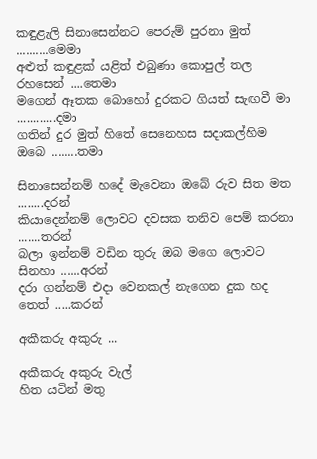කඳුළැලි සිනාසෙන්නට පෙරුම් පුරනා මුත් ..........මෙමා
අළුත් කඳුළක් යළිත් එබුණා කොපුල් තල රහසෙන් ....තෙමා
මගෙන් ඈතක බොහෝ දුරකට ගියත් සැඟවී මා ............දමා
ගතින් දුර මුත් හිතේ සෙනෙහස සදාකල්හිම ඔබෙ ........තමා

සිනාසෙන්නම් හදේ මැවෙනා ඔබේ රුව සිත මත ........දරන්
කියාදෙන්නම් ලොවට දවසක තනිව පෙම් කරනා .......තරන්
බලා ඉන්නම් වඩින තුරු ඔබ මගෙ ලොවට සිනහා ......අරන්
දරා ගන්නම් එදා වෙනකල් නැගෙන දුක හද තෙත් .....කරන්

අකීකරු අකුරු ...

අකීකරු අකුරු වැල්
හිත යටින් මතු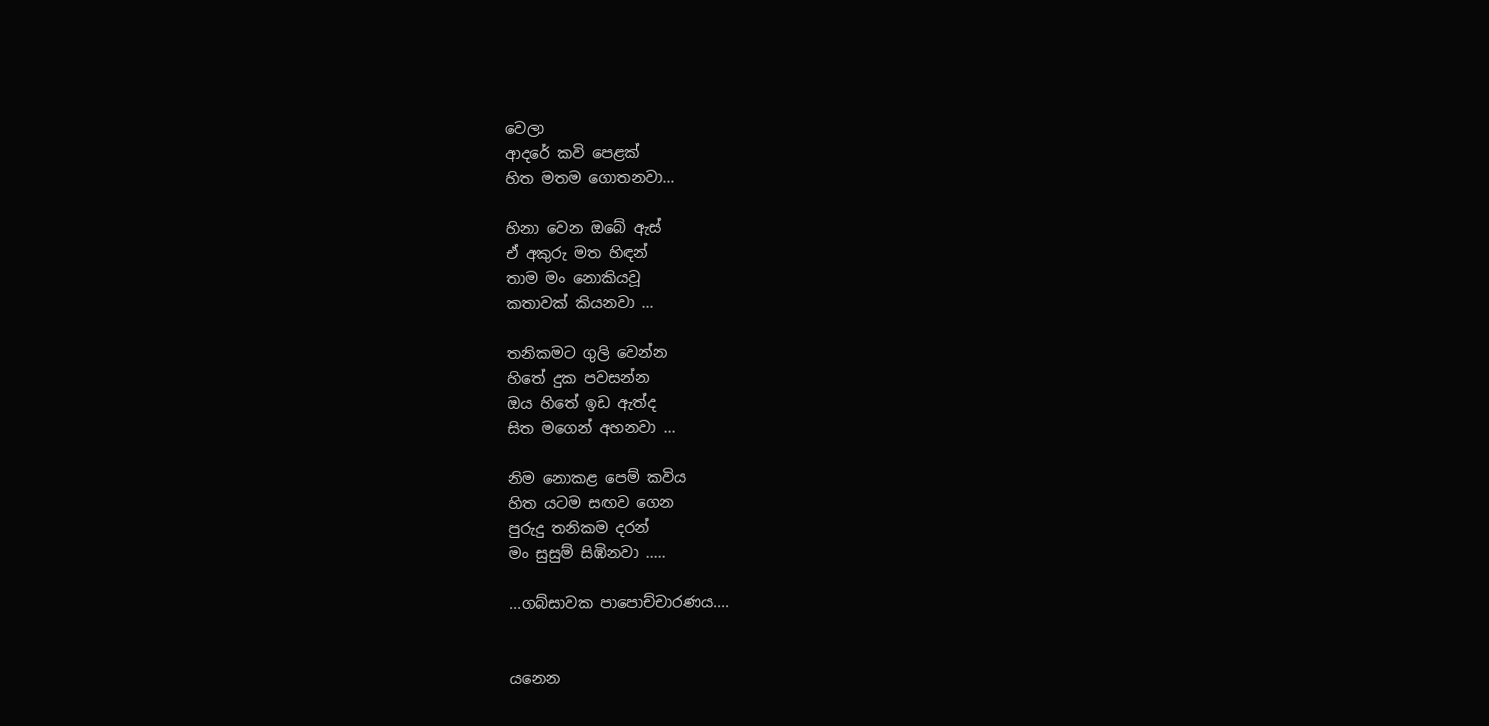වෙලා
ආදරේ කවි පෙළක්
හිත මතම ගොතනවා...

හිනා වෙන ඔබේ ඇස්
ඒ අකුරු මත හිඳන්
තාම මං නොකියවූ
කතාවක් කියනවා ...

තනිකමට ගුලි වෙන්න
හිතේ දුක පවසන්න
ඔය හිතේ ඉඩ ඇත්ද
සිත මගෙන් අහනවා ...

නිම නොකළ පෙම් කවිය
හිත යටම සඟව ගෙන
පුරුදු තනිකම දරන්
මං සුසුම් සිඹිනවා .....

...ගබ්සාවක පාපොච්චාරණය....


යනෙන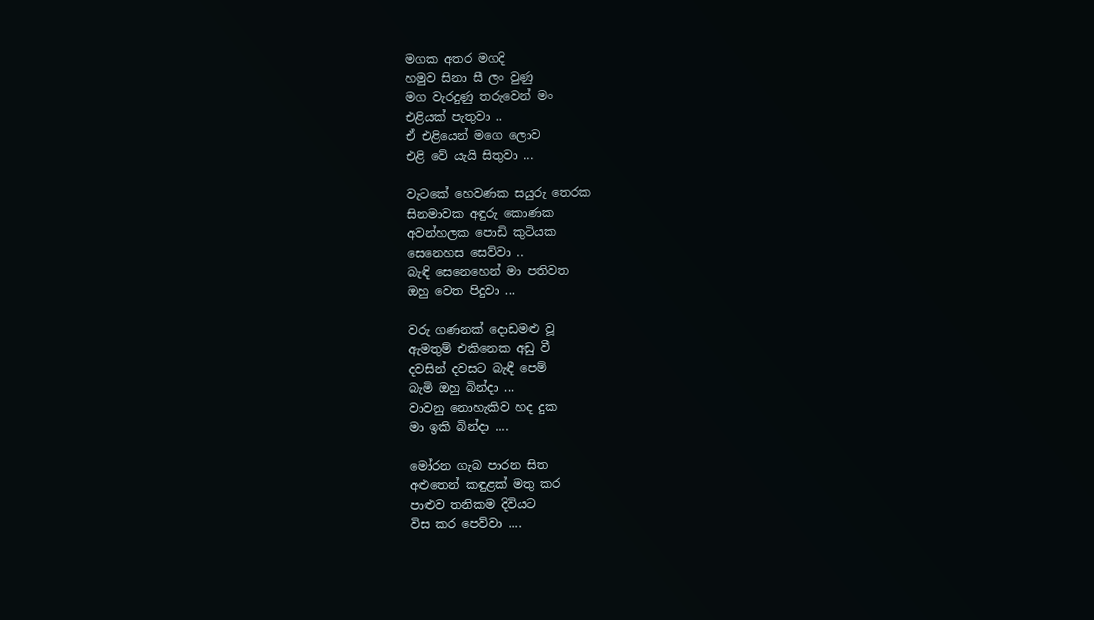මගක අතර මගදි
හමුව සිනා සී ලං වුණු
මග වැරදුණු තරුවෙන් මං
එළියක් පැතුවා ..
ඒ එළියෙන් මගෙ ලොව
එළි වේ යැයි සිතුවා ...

වැටකේ හෙවණක සයුරු තෙරක
සිනමාවක අඳුරු කොණක
අවන්හලක පොඩි කුටියක
සෙනෙහස සෙව්වා ..
බැඳි සෙනෙහෙන් මා පතිවත
ඔහු වෙත පිදුවා ...

වරු ගණනක් දොඩමළු වූ
ඇමතුම් එකිනෙක අඩු වී
දවසින් දවසට බැඳී පෙම්
බැමි ඔහු බින්දා ...
වාවනු නොහැකිව හද දුක
මා ඉකි බින්දා ....

මෝරන ගැබ පාරන සිත
අළුතෙන් කඳුළක් මතු කර
පාළුව තනිකම දිවියට
විස කර පෙව්වා ....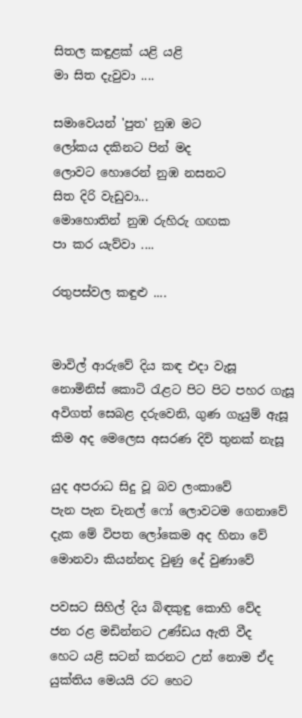සිතල කඳුළක් යළි යළි
මා සිත දැවුවා ....

සමාවෙයන් 'පුත' නුඹ මට
ලෝකය දකිනට පින් මද
ලොවට හොරෙන් නුඹ නසනට
සිත දිරි වැඩුවා...
මොහොතින් නුඹ රුහිරු ගඟක
පා කර යැව්වා ....

රතුපස්වල කඳුළු ....


මාවිල් ආරුවේ දිය කඳ එදා වැසූ
නොමිනිස් කොටි රැළට පිට පිට පහර ගැසූ
අවිගත් සෙබළ දරුවෙනි, ගුණ ගැයුම් ඇසූ
කිම අද මෙලෙස අසරණ දිවි තුනක් නැසූ

යුද අපරාධ සිදු වූ බව ලංකාවේ
පැන පැන චැනල් ෆෝ ලොවටම ගෙනාවේ
දැක මේ විපත ලෝකෙම අද හිනා වේ
මොනවා කියන්නද වුණු දේ වුණාවේ

පවසට සිහිල් දිය බිඳකුඳු කොහි වේද
ජන රළ මඩින්නට උණ්ඩය ඇති වීද
හෙට යළි සටන් කරනට උන් නොම ඒද
යුක්තිය මෙයයි රට හෙට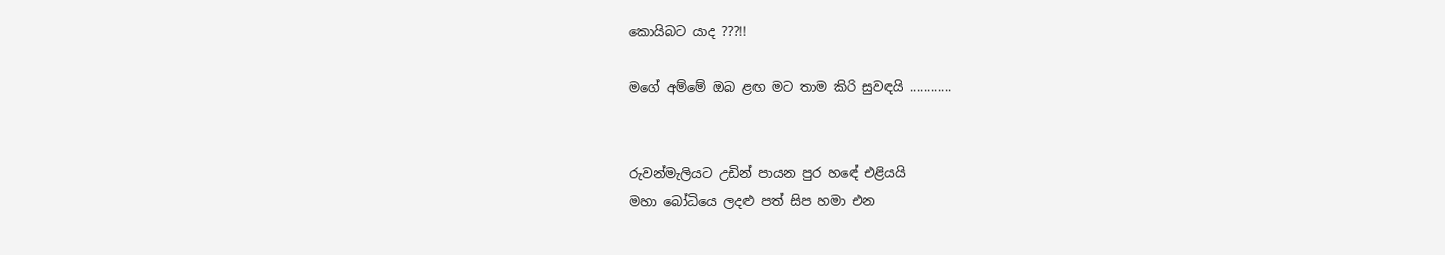කොයිබට යාද ???!!

මගේ අම්මේ ඔබ ළඟ මට තාම කිරි සුවඳයි ............


රුවන්මැලියට උඩින් පායන පුර හඳේ එළියයි
මහා බෝධියෙ ලදළු පත් සිප හමා එන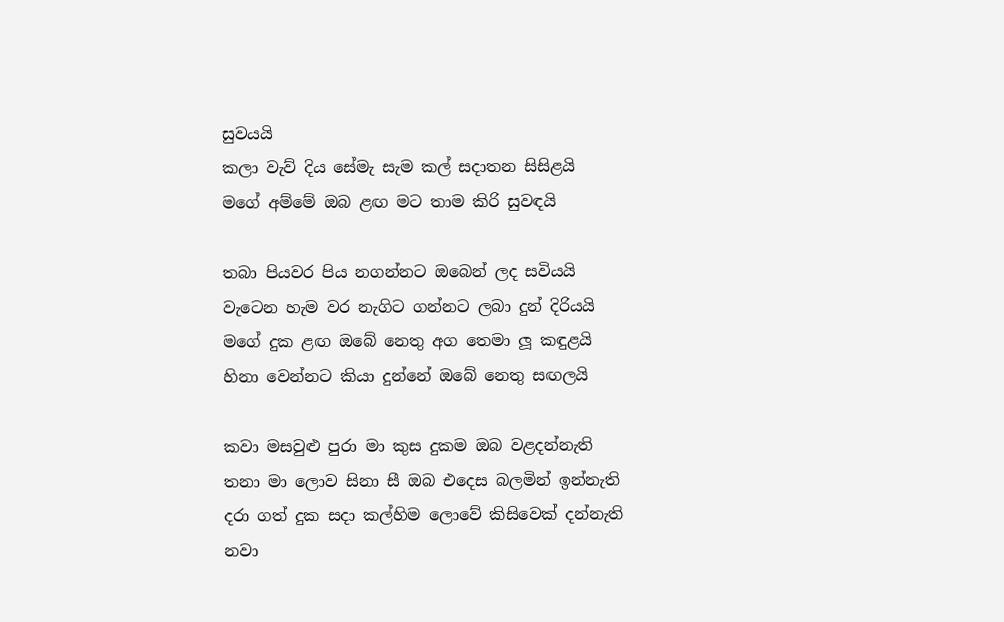සුවයයි
කලා වැව් දිය සේමැ සැම කල් සදාතන සිසිළයි
මගේ අම්මේ ඔබ ළඟ මට තාම කිරි සුවඳයි

තබා පියවර පිය නගන්නට ඔබෙන් ලද සවියයි
වැටෙන හැම වර නැගිට ගන්නට ලබා දුන් දිරියයි
මගේ දුක ළඟ ඔබේ නෙතු අග තෙමා ලූ කඳුළයි
හිනා වෙන්නට කියා දුන්නේ ඔබේ නෙතු සඟලයි

කවා මසවුළු පුරා මා කුස දුකම ඔබ වළදන්නැති
තනා මා ලොව සිනා සී ඔබ එදෙස බලමින් ඉන්නැති
දරා ගත් දුක සදා කල්හිම ලොවේ කිසිවෙක් දන්නැති
නවා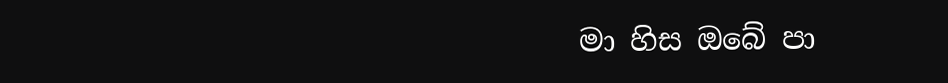මා හිස ඔබේ පා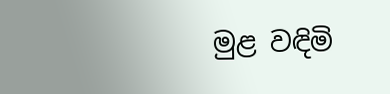මුළ වඳිමි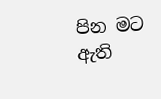පින මට ඇති